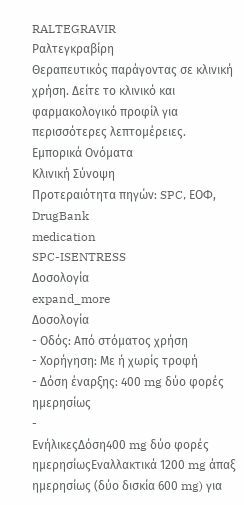RALTEGRAVIR
Ραλτεγκραβίρη
Θεραπευτικός παράγοντας σε κλινική χρήση. Δείτε το κλινικό και φαρμακολογικό προφίλ για περισσότερες λεπτομέρειες.
Εμπορικά Ονόματα
Κλινική Σύνοψη
Προτεραιότητα πηγών: SPC, ΕΟΦ, DrugBank
medication
SPC-ISENTRESS
Δοσολογία
expand_more
Δοσολογία
- Οδός: Από στόματος χρήση
- Χορήγηση: Με ή χωρίς τροφή
- Δόση έναρξης: 400 mg δύο φορές ημερησίως
-
ΕνήλικεςΔόση400 mg δύο φορές ημερησίωςΕναλλακτικά 1200 mg άπαξ ημερησίως (δύο δισκία 600 mg) για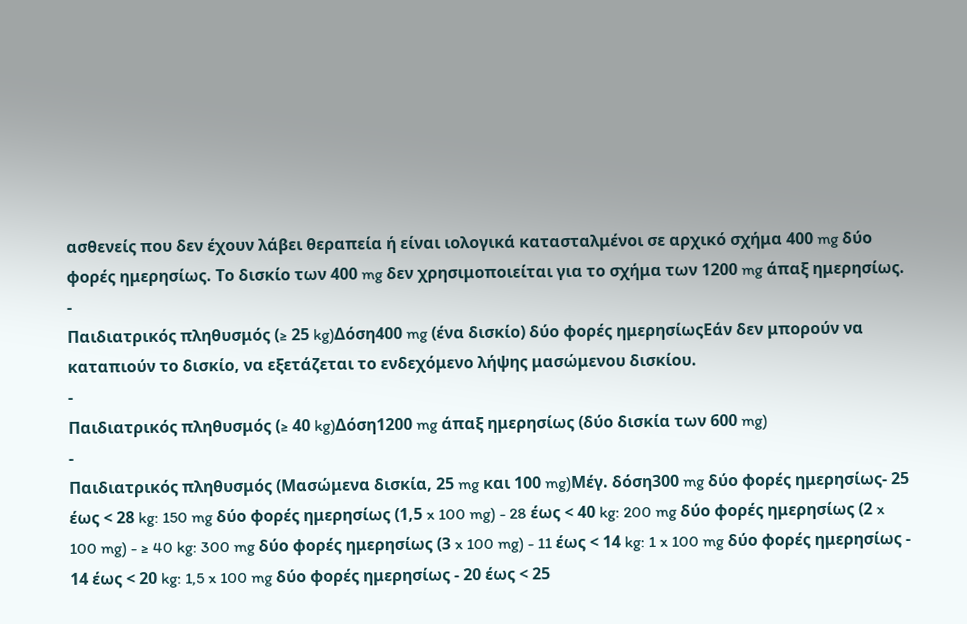ασθενείς που δεν έχουν λάβει θεραπεία ή είναι ιολογικά κατασταλμένοι σε αρχικό σχήμα 400 mg δύο φορές ημερησίως. Το δισκίο των 400 mg δεν χρησιμοποιείται για το σχήμα των 1200 mg άπαξ ημερησίως.
-
Παιδιατρικός πληθυσμός (≥ 25 kg)Δόση400 mg (ένα δισκίο) δύο φορές ημερησίωςΕάν δεν μπορούν να καταπιούν το δισκίο, να εξετάζεται το ενδεχόμενο λήψης μασώμενου δισκίου.
-
Παιδιατρικός πληθυσμός (≥ 40 kg)Δόση1200 mg άπαξ ημερησίως (δύο δισκία των 600 mg)
-
Παιδιατρικός πληθυσμός (Μασώμενα δισκία, 25 mg και 100 mg)Μέγ. δόση300 mg δύο φορές ημερησίως- 25 έως < 28 kg: 150 mg δύο φορές ημερησίως (1,5 x 100 mg) - 28 έως < 40 kg: 200 mg δύο φορές ημερησίως (2 x 100 mg) - ≥ 40 kg: 300 mg δύο φορές ημερησίως (3 x 100 mg) - 11 έως < 14 kg: 1 x 100 mg δύο φορές ημερησίως - 14 έως < 20 kg: 1,5 x 100 mg δύο φορές ημερησίως - 20 έως < 25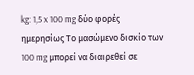kg: 1,5 x 100 mg δύο φορές ημερησίως Το μασώμενο δισκίο των 100 mg μπορεί να διαιρεθεί σε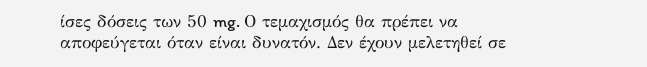ίσες δόσεις των 50 mg. Ο τεμαχισμός θα πρέπει να αποφεύγεται όταν είναι δυνατόν. Δεν έχουν μελετηθεί σε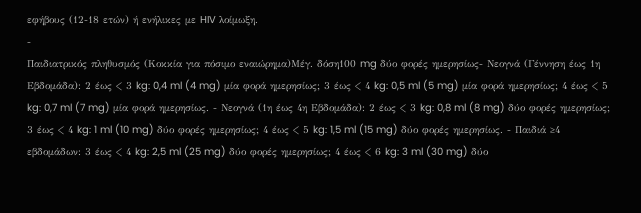εφήβους (12-18 ετών) ή ενήλικες με HIV λοίμωξη.
-
Παιδιατρικός πληθυσμός (Κοκκία για πόσιμο εναιώρημα)Μέγ. δόση100 mg δύο φορές ημερησίως- Νεογνά (Γέννηση έως 1η Εβδομάδα): 2 έως < 3 kg: 0,4 ml (4 mg) μία φορά ημερησίως; 3 έως < 4 kg: 0,5 ml (5 mg) μία φορά ημερησίως; 4 έως < 5 kg: 0,7 ml (7 mg) μία φορά ημερησίως. - Νεογνά (1η έως 4η Εβδομάδα): 2 έως < 3 kg: 0,8 ml (8 mg) δύο φορές ημερησίως; 3 έως < 4 kg: 1 ml (10 mg) δύο φορές ημερησίως; 4 έως < 5 kg: 1,5 ml (15 mg) δύο φορές ημερησίως. - Παιδιά ≥4 εβδομάδων: 3 έως < 4 kg: 2,5 ml (25 mg) δύο φορές ημερησίως; 4 έως < 6 kg: 3 ml (30 mg) δύο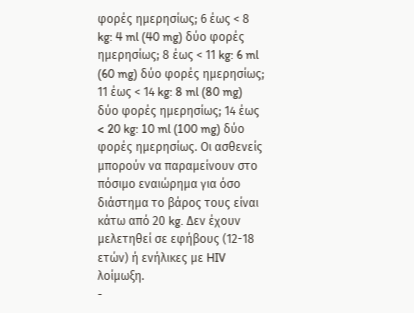φορές ημερησίως; 6 έως < 8 kg: 4 ml (40 mg) δύο φορές ημερησίως; 8 έως < 11 kg: 6 ml (60 mg) δύο φορές ημερησίως; 11 έως < 14 kg: 8 ml (80 mg) δύο φορές ημερησίως; 14 έως < 20 kg: 10 ml (100 mg) δύο φορές ημερησίως. Οι ασθενείς μπορούν να παραμείνουν στο πόσιμο εναιώρημα για όσο διάστημα το βάρος τους είναι κάτω από 20 kg. Δεν έχουν μελετηθεί σε εφήβους (12-18 ετών) ή ενήλικες με HIV λοίμωξη.
-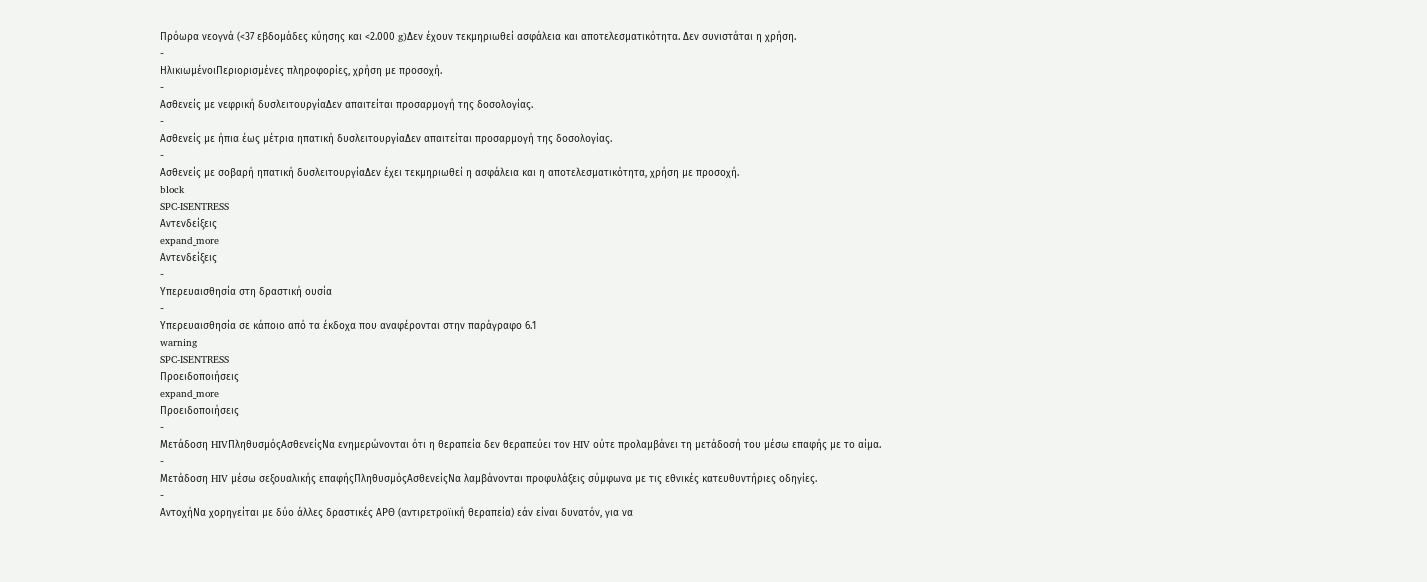Πρόωρα νεογνά (<37 εβδομάδες κύησης και <2.000 g)Δεν έχουν τεκμηριωθεί ασφάλεια και αποτελεσματικότητα. Δεν συνιστάται η χρήση.
-
ΗλικιωμένοιΠεριορισμένες πληροφορίες, χρήση με προσοχή.
-
Ασθενείς με νεφρική δυσλειτουργίαΔεν απαιτείται προσαρμογή της δοσολογίας.
-
Ασθενείς με ήπια έως μέτρια ηπατική δυσλειτουργίαΔεν απαιτείται προσαρμογή της δοσολογίας.
-
Ασθενείς με σοβαρή ηπατική δυσλειτουργίαΔεν έχει τεκμηριωθεί η ασφάλεια και η αποτελεσματικότητα, χρήση με προσοχή.
block
SPC-ISENTRESS
Αντενδείξεις
expand_more
Αντενδείξεις
-
Υπερευαισθησία στη δραστική ουσία
-
Υπερευαισθησία σε κάποιο από τα έκδοχα που αναφέρονται στην παράγραφο 6.1
warning
SPC-ISENTRESS
Προειδοποιήσεις
expand_more
Προειδοποιήσεις
-
Μετάδοση HIVΠληθυσμόςΑσθενείςΝα ενημερώνονται ότι η θεραπεία δεν θεραπεύει τον HIV ούτε προλαμβάνει τη μετάδοσή του μέσω επαφής με το αίμα.
-
Μετάδοση HIV μέσω σεξουαλικής επαφήςΠληθυσμόςΑσθενείςΝα λαμβάνονται προφυλάξεις σύμφωνα με τις εθνικές κατευθυντήριες οδηγίες.
-
ΑντοχήΝα χορηγείται με δύο άλλες δραστικές ΑΡΘ (αντιρετροϊική θεραπεία) εάν είναι δυνατόν, για να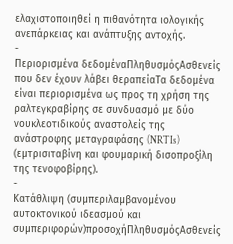ελαχιστοποιηθεί η πιθανότητα ιολογικής ανεπάρκειας και ανάπτυξης αντοχής.
-
Περιορισμένα δεδομέναΠληθυσμόςΑσθενείς που δεν έχουν λάβει θεραπείαΤα δεδομένα είναι περιορισμένα ως προς τη χρήση της ραλτεγκραβίρης σε συνδυασμό με δύο νουκλεοτιδικούς αναστολείς της ανάστροφης μεταγραφάσης (NRTIs) (εμτρισιταβίνη και φουμαρική δισοπροξίλη της τενοφοβίρης).
-
Κατάθλιψη (συμπεριλαμβανομένου αυτοκτονικού ιδεασμού και συμπεριφορών)προσοχήΠληθυσμόςΑσθενείς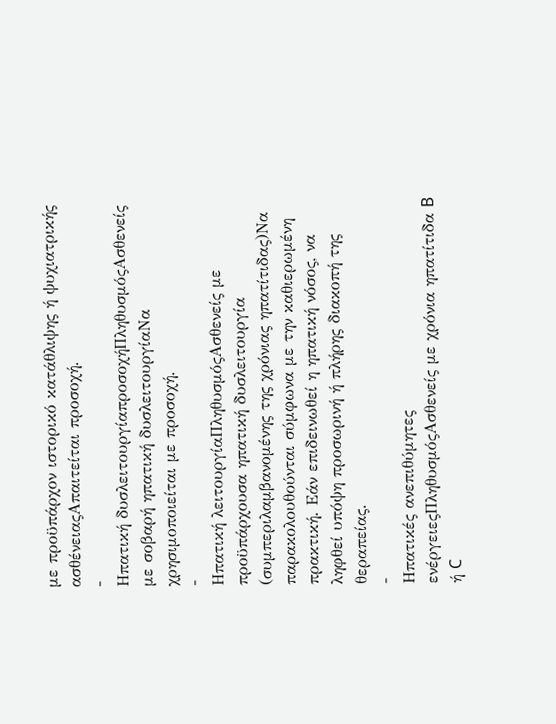με προϋπάρχον ιστορικό κατάθλιψης ή ψυχιατρικής ασθένειαςΑπαιτείται προσοχή.
-
Ηπατική δυσλειτουργίαπροσοχήΠληθυσμόςΑσθενείς με σοβαρή ηπατική δυσλειτουργίαΝα χρησιμοποιείται με προσοχή.
-
Ηπατική λειτουργίαΠληθυσμόςΑσθενείς με προϋπάρχουσα ηπατική δυσλειτουργία (συμπεριλαμβανομένης της χρόνιας ηπατίτιδας)Να παρακολουθούνται σύμφωνα με την καθιερωμένη πρακτική. Εάν επιδεινωθεί η ηπατική νόσος, να ληφθεί υπόψη προσωρινή ή πλήρης διακοπή της θεραπείας.
-
Ηπατικές ανεπιθύμητες ενέργειεςΠληθυσμόςΑσθενείς με χρόνια ηπατίτιδα B ή C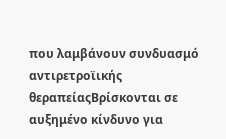που λαμβάνουν συνδυασμό αντιρετροϊικής θεραπείαςΒρίσκονται σε αυξημένο κίνδυνο για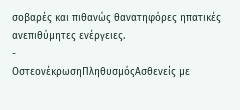σοβαρές και πιθανώς θανατηφόρες ηπατικές ανεπιθύμητες ενέργειες.
-
ΟστεονέκρωσηΠληθυσμόςΑσθενείς με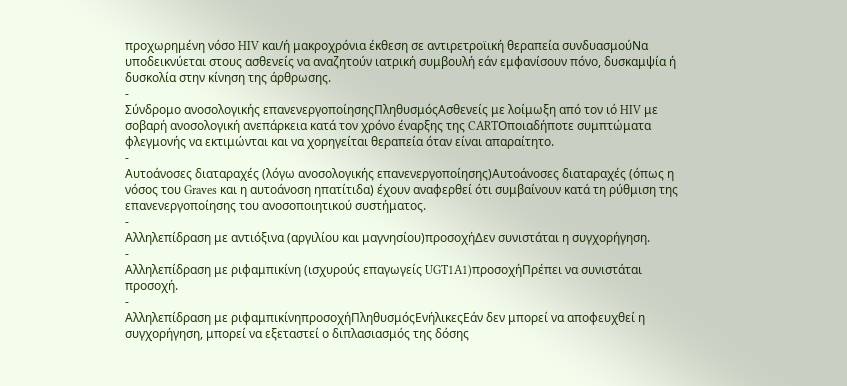προχωρημένη νόσο HIV και/ή μακροχρόνια έκθεση σε αντιρετροϊική θεραπεία συνδυασμούΝα υποδεικνύεται στους ασθενείς να αναζητούν ιατρική συμβουλή εάν εμφανίσουν πόνο, δυσκαμψία ή δυσκολία στην κίνηση της άρθρωσης.
-
Σύνδρομο ανοσολογικής επανενεργοποίησηςΠληθυσμόςΑσθενείς με λοίμωξη από τον ιό HIV με σοβαρή ανοσολογική ανεπάρκεια κατά τον χρόνο έναρξης της CARTΟποιαδήποτε συμπτώματα φλεγμονής να εκτιμώνται και να χορηγείται θεραπεία όταν είναι απαραίτητο.
-
Αυτοάνοσες διαταραχές (λόγω ανοσολογικής επανενεργοποίησης)Αυτοάνοσες διαταραχές (όπως η νόσος του Graves και η αυτοάνοση ηπατίτιδα) έχουν αναφερθεί ότι συμβαίνουν κατά τη ρύθμιση της επανενεργοποίησης του ανοσοποιητικού συστήματος.
-
Αλληλεπίδραση με αντιόξινα (αργιλίου και μαγνησίου)προσοχήΔεν συνιστάται η συγχορήγηση.
-
Αλληλεπίδραση με ριφαμπικίνη (ισχυρούς επαγωγείς UGT1A1)προσοχήΠρέπει να συνιστάται προσοχή.
-
Αλληλεπίδραση με ριφαμπικίνηπροσοχήΠληθυσμόςΕνήλικεςΕάν δεν μπορεί να αποφευχθεί η συγχορήγηση, μπορεί να εξεταστεί ο διπλασιασμός της δόσης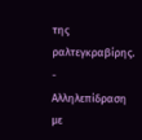της ραλτεγκραβίρης.
-
Αλληλεπίδραση με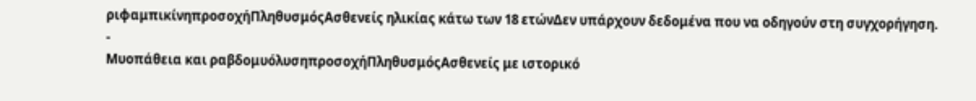ριφαμπικίνηπροσοχήΠληθυσμόςΑσθενείς ηλικίας κάτω των 18 ετώνΔεν υπάρχουν δεδομένα που να οδηγούν στη συγχορήγηση.
-
Μυοπάθεια και ραβδομυόλυσηπροσοχήΠληθυσμόςΑσθενείς με ιστορικό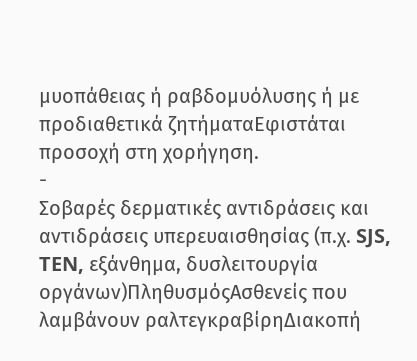μυοπάθειας ή ραβδομυόλυσης ή με προδιαθετικά ζητήματαΕφιστάται προσοχή στη χορήγηση.
-
Σοβαρές δερματικές αντιδράσεις και αντιδράσεις υπερευαισθησίας (π.χ. SJS, TEN, εξάνθημα, δυσλειτουργία οργάνων)ΠληθυσμόςΑσθενείς που λαμβάνουν ραλτεγκραβίρηΔιακοπή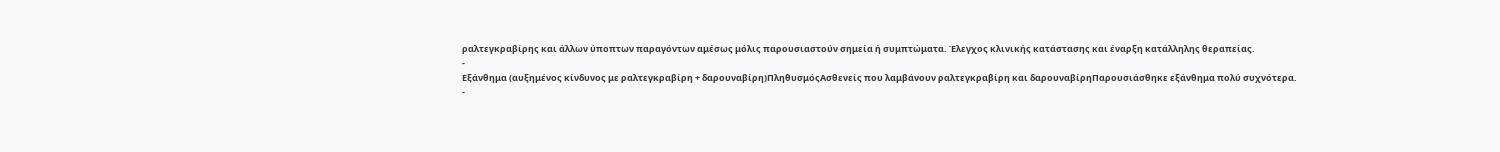ραλτεγκραβίρης και άλλων ύποπτων παραγόντων αμέσως μόλις παρουσιαστούν σημεία ή συμπτώματα. Έλεγχος κλινικής κατάστασης και έναρξη κατάλληλης θεραπείας.
-
Εξάνθημα (αυξημένος κίνδυνος με ραλτεγκραβίρη + δαρουναβίρη)ΠληθυσμόςΑσθενείς που λαμβάνουν ραλτεγκραβίρη και δαρουναβίρηΠαρουσιάσθηκε εξάνθημα πολύ συχνότερα.
-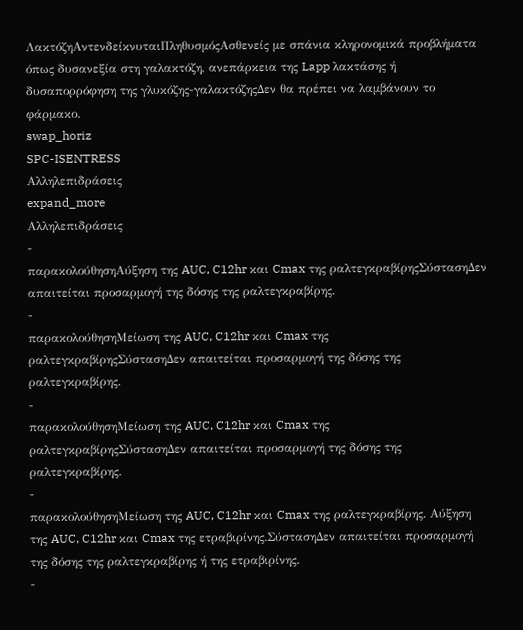ΛακτόζηΑντενδείκνυταιΠληθυσμόςΑσθενείς με σπάνια κληρονομικά προβλήματα όπως δυσανεξία στη γαλακτόζη, ανεπάρκεια της Lapp λακτάσης ή δυσαπορρόφηση της γλυκόζης-γαλακτόζηςΔεν θα πρέπει να λαμβάνουν το φάρμακο.
swap_horiz
SPC-ISENTRESS
Αλληλεπιδράσεις
expand_more
Αλληλεπιδράσεις
-
παρακολούθησηΑύξηση της AUC, C12hr και Cmax της ραλτεγκραβίρηςΣύστασηΔεν απαιτείται προσαρμογή της δόσης της ραλτεγκραβίρης.
-
παρακολούθησηΜείωση της AUC, C12hr και Cmax της ραλτεγκραβίρηςΣύστασηΔεν απαιτείται προσαρμογή της δόσης της ραλτεγκραβίρης.
-
παρακολούθησηΜείωση της AUC, C12hr και Cmax της ραλτεγκραβίρηςΣύστασηΔεν απαιτείται προσαρμογή της δόσης της ραλτεγκραβίρης.
-
παρακολούθησηΜείωση της AUC, C12hr και Cmax της ραλτεγκραβίρης. Αύξηση της AUC, C12hr και Cmax της ετραβιρίνης.ΣύστασηΔεν απαιτείται προσαρμογή της δόσης της ραλτεγκραβίρης ή της ετραβιρίνης.
-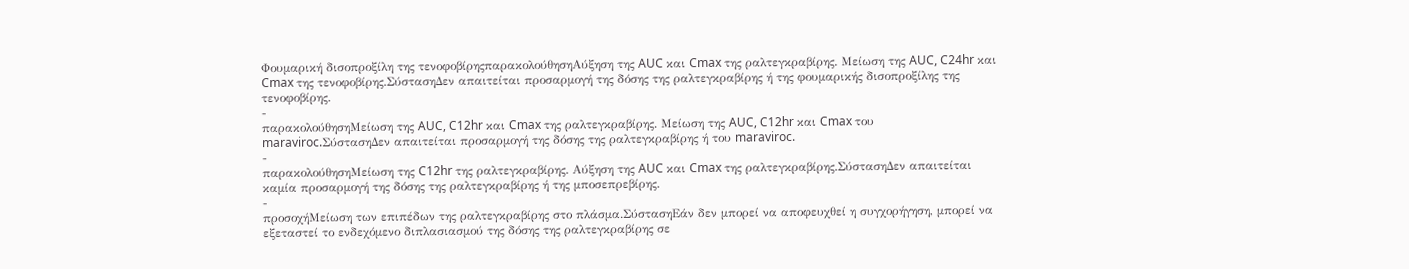Φουμαρική δισοπροξίλη της τενοφοβίρηςπαρακολούθησηΑύξηση της AUC και Cmax της ραλτεγκραβίρης. Μείωση της AUC, C24hr και Cmax της τενοφοβίρης.ΣύστασηΔεν απαιτείται προσαρμογή της δόσης της ραλτεγκραβίρης ή της φουμαρικής δισοπροξίλης της τενοφοβίρης.
-
παρακολούθησηΜείωση της AUC, C12hr και Cmax της ραλτεγκραβίρης. Μείωση της AUC, C12hr και Cmax του maraviroc.ΣύστασηΔεν απαιτείται προσαρμογή της δόσης της ραλτεγκραβίρης ή του maraviroc.
-
παρακολούθησηΜείωση της C12hr της ραλτεγκραβίρης. Αύξηση της AUC και Cmax της ραλτεγκραβίρης.ΣύστασηΔεν απαιτείται καμία προσαρμογή της δόσης της ραλτεγκραβίρης ή της μποσεπρεβίρης.
-
προσοχήΜείωση των επιπέδων της ραλτεγκραβίρης στο πλάσμα.ΣύστασηΕάν δεν μπορεί να αποφευχθεί η συγχορήγηση, μπορεί να εξεταστεί το ενδεχόμενο διπλασιασμού της δόσης της ραλτεγκραβίρης σε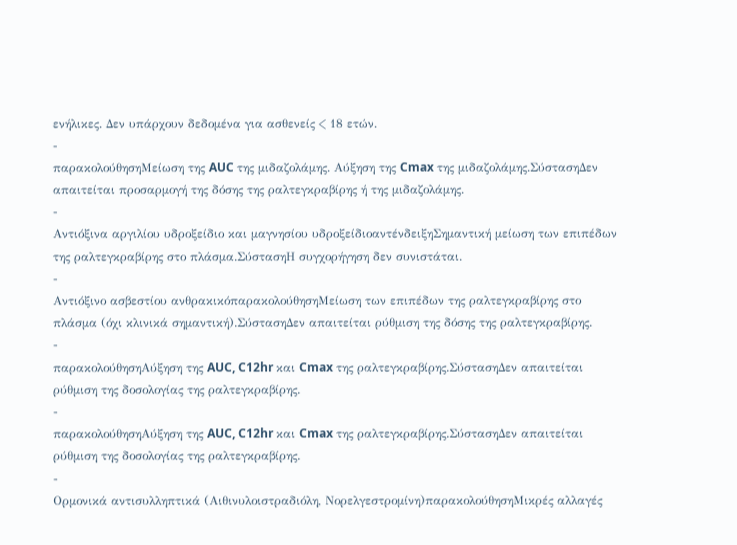ενήλικες. Δεν υπάρχουν δεδομένα για ασθενείς < 18 ετών.
-
παρακολούθησηΜείωση της AUC της μιδαζολάμης. Αύξηση της Cmax της μιδαζολάμης.ΣύστασηΔεν απαιτείται προσαρμογή της δόσης της ραλτεγκραβίρης ή της μιδαζολάμης.
-
Αντιόξινα αργιλίου υδροξείδιο και μαγνησίου υδροξείδιοαντένδειξηΣημαντική μείωση των επιπέδων της ραλτεγκραβίρης στο πλάσμα.ΣύστασηΗ συγχορήγηση δεν συνιστάται.
-
Αντιόξινο ασβεστίου ανθρακικόπαρακολούθησηΜείωση των επιπέδων της ραλτεγκραβίρης στο πλάσμα (όχι κλινικά σημαντική).ΣύστασηΔεν απαιτείται ρύθμιση της δόσης της ραλτεγκραβίρης.
-
παρακολούθησηΑύξηση της AUC, C12hr και Cmax της ραλτεγκραβίρης.ΣύστασηΔεν απαιτείται ρύθμιση της δοσολογίας της ραλτεγκραβίρης.
-
παρακολούθησηΑύξηση της AUC, C12hr και Cmax της ραλτεγκραβίρης.ΣύστασηΔεν απαιτείται ρύθμιση της δοσολογίας της ραλτεγκραβίρης.
-
Ορμονικά αντισυλληπτικά (Αιθινυλοιστραδιόλη, Νορελγεστρομίνη)παρακολούθησηΜικρές αλλαγές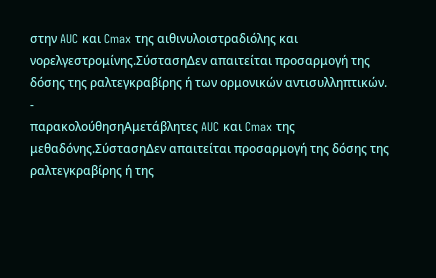στην AUC και Cmax της αιθινυλοιστραδιόλης και νορελγεστρομίνης.ΣύστασηΔεν απαιτείται προσαρμογή της δόσης της ραλτεγκραβίρης ή των ορμονικών αντισυλληπτικών.
-
παρακολούθησηΑμετάβλητες AUC και Cmax της μεθαδόνης.ΣύστασηΔεν απαιτείται προσαρμογή της δόσης της ραλτεγκραβίρης ή της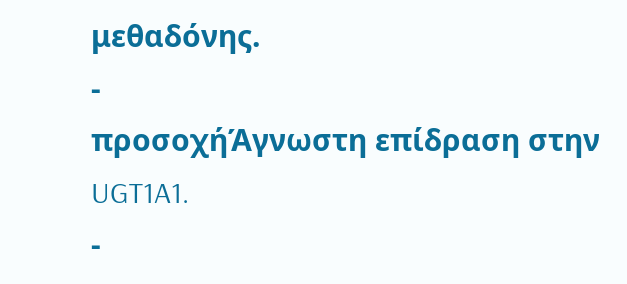μεθαδόνης.
-
προσοχήΆγνωστη επίδραση στην UGT1A1.
-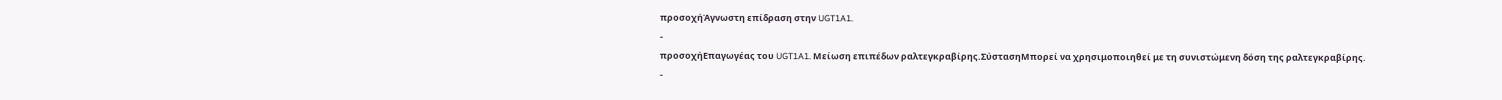προσοχήΆγνωστη επίδραση στην UGT1A1.
-
προσοχήΕπαγωγέας του UGT1A1. Μείωση επιπέδων ραλτεγκραβίρης.ΣύστασηΜπορεί να χρησιμοποιηθεί με τη συνιστώμενη δόση της ραλτεγκραβίρης.
-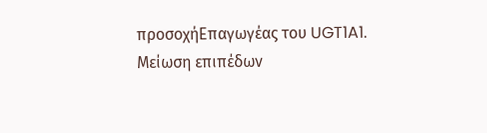προσοχήΕπαγωγέας του UGT1A1. Μείωση επιπέδων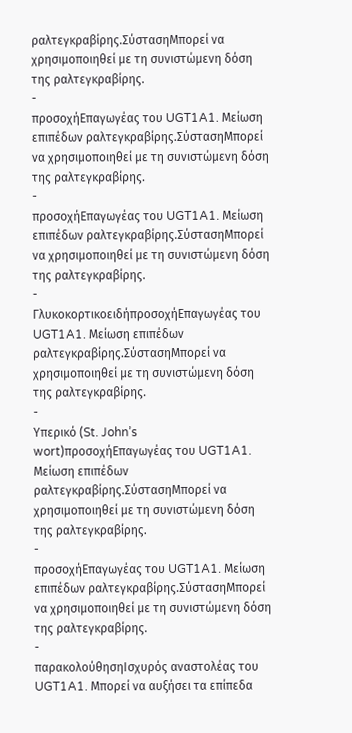ραλτεγκραβίρης.ΣύστασηΜπορεί να χρησιμοποιηθεί με τη συνιστώμενη δόση της ραλτεγκραβίρης.
-
προσοχήΕπαγωγέας του UGT1A1. Μείωση επιπέδων ραλτεγκραβίρης.ΣύστασηΜπορεί να χρησιμοποιηθεί με τη συνιστώμενη δόση της ραλτεγκραβίρης.
-
προσοχήΕπαγωγέας του UGT1A1. Μείωση επιπέδων ραλτεγκραβίρης.ΣύστασηΜπορεί να χρησιμοποιηθεί με τη συνιστώμενη δόση της ραλτεγκραβίρης.
-
ΓλυκοκορτικοειδήπροσοχήΕπαγωγέας του UGT1A1. Μείωση επιπέδων ραλτεγκραβίρης.ΣύστασηΜπορεί να χρησιμοποιηθεί με τη συνιστώμενη δόση της ραλτεγκραβίρης.
-
Υπερικό (St. John’s wort)προσοχήΕπαγωγέας του UGT1A1. Μείωση επιπέδων ραλτεγκραβίρης.ΣύστασηΜπορεί να χρησιμοποιηθεί με τη συνιστώμενη δόση της ραλτεγκραβίρης.
-
προσοχήΕπαγωγέας του UGT1A1. Μείωση επιπέδων ραλτεγκραβίρης.ΣύστασηΜπορεί να χρησιμοποιηθεί με τη συνιστώμενη δόση της ραλτεγκραβίρης.
-
παρακολούθησηΙσχυρός αναστολέας του UGT1A1. Μπορεί να αυξήσει τα επίπεδα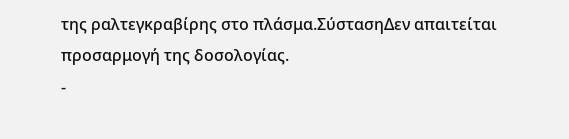της ραλτεγκραβίρης στο πλάσμα.ΣύστασηΔεν απαιτείται προσαρμογή της δοσολογίας.
-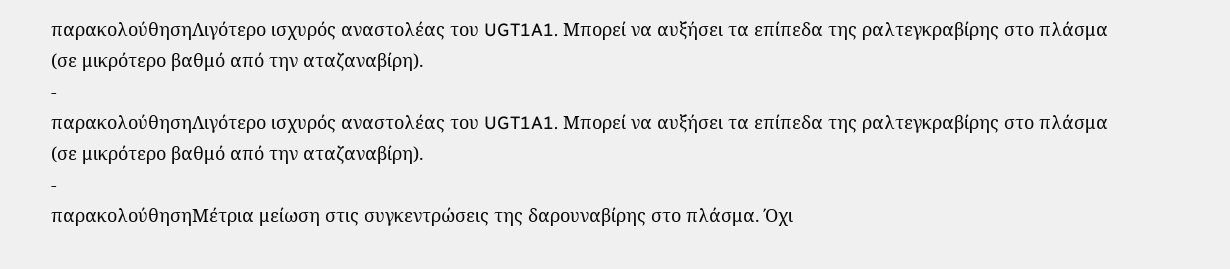παρακολούθησηΛιγότερο ισχυρός αναστολέας του UGT1A1. Μπορεί να αυξήσει τα επίπεδα της ραλτεγκραβίρης στο πλάσμα (σε μικρότερο βαθμό από την αταζαναβίρη).
-
παρακολούθησηΛιγότερο ισχυρός αναστολέας του UGT1A1. Μπορεί να αυξήσει τα επίπεδα της ραλτεγκραβίρης στο πλάσμα (σε μικρότερο βαθμό από την αταζαναβίρη).
-
παρακολούθησηΜέτρια μείωση στις συγκεντρώσεις της δαρουναβίρης στο πλάσμα. Όχι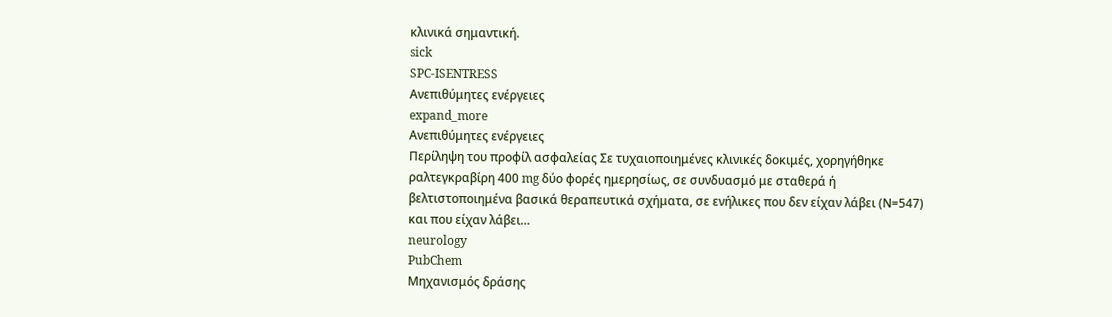κλινικά σημαντική.
sick
SPC-ISENTRESS
Ανεπιθύμητες ενέργειες
expand_more
Ανεπιθύμητες ενέργειες
Περίληψη του προφίλ ασφαλείας Σε τυχαιοποιημένες κλινικές δοκιμές, χορηγήθηκε ραλτεγκραβίρη 400 mg δύο φορές ημερησίως, σε συνδυασμό με σταθερά ή βελτιστοποιημένα βασικά θεραπευτικά σχήματα, σε ενήλικες που δεν είχαν λάβει (Ν=547) και που είχαν λάβει…
neurology
PubChem
Μηχανισμός δράσης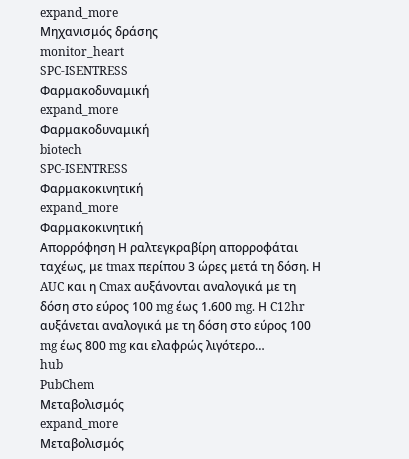expand_more
Μηχανισμός δράσης
monitor_heart
SPC-ISENTRESS
Φαρμακοδυναμική
expand_more
Φαρμακοδυναμική
biotech
SPC-ISENTRESS
Φαρμακοκινητική
expand_more
Φαρμακοκινητική
Απορρόφηση Η ραλτεγκραβίρη απορροφάται ταχέως, με tmax περίπου 3 ώρες μετά τη δόση. Η AUC και η Cmax αυξάνονται αναλογικά με τη δόση στο εύρος 100 mg έως 1.600 mg. Η C12hr αυξάνεται αναλογικά με τη δόση στο εύρος 100 mg έως 800 mg και ελαφρώς λιγότερο…
hub
PubChem
Μεταβολισμός
expand_more
Μεταβολισμός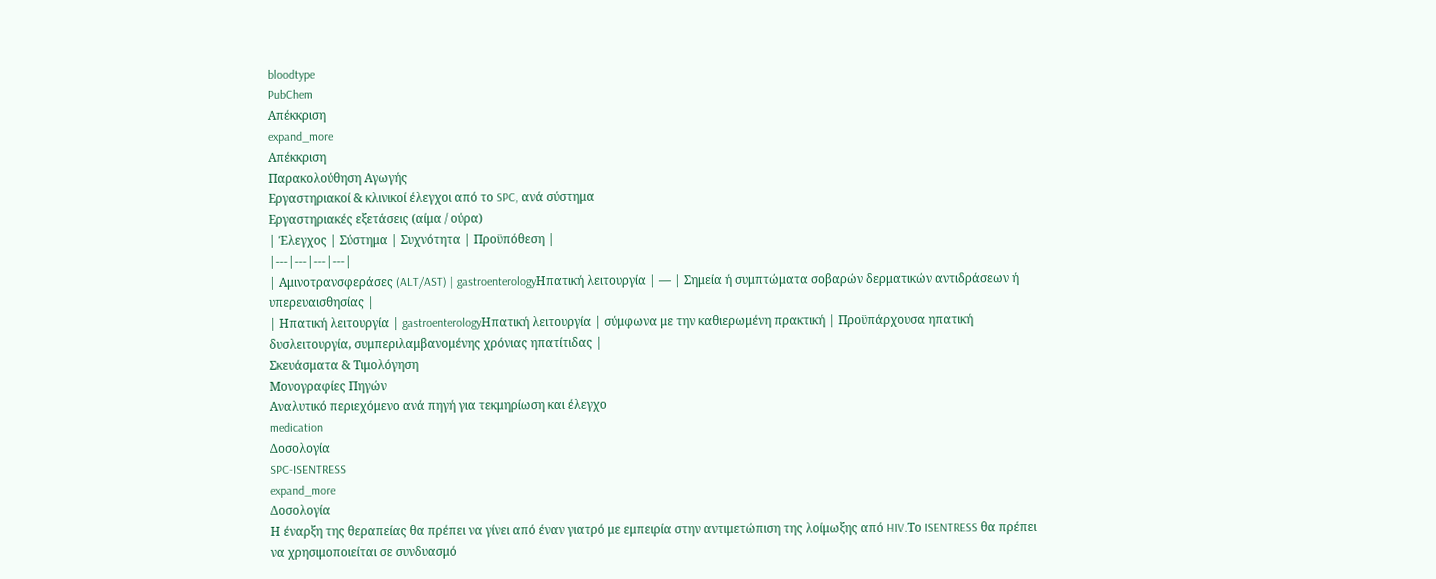bloodtype
PubChem
Απέκκριση
expand_more
Απέκκριση
Παρακολούθηση Αγωγής
Εργαστηριακοί & κλινικοί έλεγχοι από το SPC, ανά σύστημα
Εργαστηριακές εξετάσεις (αίμα / ούρα)
| Έλεγχος | Σύστημα | Συχνότητα | Προϋπόθεση |
|---|---|---|---|
| Αμινοτρανσφεράσες (ALT/AST) | gastroenterologyΗπατική λειτουργία | — | Σημεία ή συμπτώματα σοβαρών δερματικών αντιδράσεων ή υπερευαισθησίας |
| Ηπατική λειτουργία | gastroenterologyΗπατική λειτουργία | σύμφωνα με την καθιερωμένη πρακτική | Προϋπάρχουσα ηπατική δυσλειτουργία, συμπεριλαμβανομένης χρόνιας ηπατίτιδας |
Σκευάσματα & Τιμολόγηση
Μονογραφίες Πηγών
Αναλυτικό περιεχόμενο ανά πηγή για τεκμηρίωση και έλεγχο
medication
Δοσολογία
SPC-ISENTRESS
expand_more
Δοσολογία
Η έναρξη της θεραπείας θα πρέπει να γίνει από έναν γιατρό με εμπειρία στην αντιμετώπιση της λοίμωξης από HIV.Το ISENTRESS θα πρέπει να χρησιμοποιείται σε συνδυασμό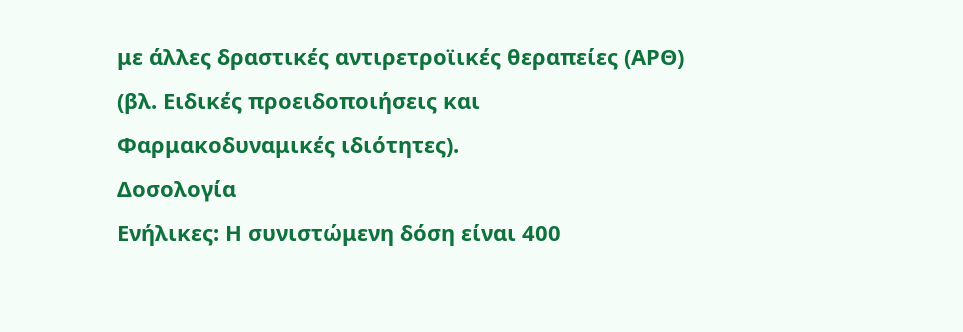με άλλες δραστικές αντιρετροϊικές θεραπείες (ΑΡΘ) (βλ. Ειδικές προειδοποιήσεις και Φαρμακοδυναμικές ιδιότητες).
Δοσολογία
Ενήλικες: Η συνιστώμενη δόση είναι 400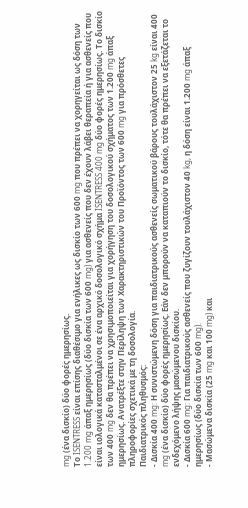mg (ένα δισκίο) δύο φορές ημερησίως.
Το ISENTRESS είναι επίσης διαθέσιμο για ενήλικες ως δισκίο των 600 mg που πρέπει να χορηγείται ως δόση των 1.200 mg άπαξ ημερησίως (δύο δισκία των 600 mg) για ασθενείς που δεν έχουν λάβει θεραπεία ή για ασθενείς που είναι ιολογικά κατασταλμένοι σε ένα αρχικό δοσολογικό σχήμα ISENTRESS 400 mg δύο φορές ημερησίως. Το δισκίο των 400 mg δεν θα πρέπει να χρησιμοποιείται για χορήγηση του δοσολογικού σχήματος των 1.200 mg άπαξ ημερησίως. Ανατρέξτε στην Περίληψη των Χαρακτηριστικών του Προϊόντος των 600 mg για πρόσθετες πληροφορίες σχετικά με τη δοσολογία.
Παιδιατρικός πληθυσμός:
- Δισκία 400 mg: Η συνιστώμενη δόση για παιδιατρικούς ασθενείς σωματικού βάρους τουλάχιστον 25 kg είναι 400 mg (ένα δισκίο) δύο φορές ημερησίως. Εάν δεν μπορούν να καταπιούν το δισκίο, τότε θα πρέπει να εξετάζεται το ενδεχόμενο λήψης μασώμενου δισκίου.
- Δισκία 600 mg: Για παιδιατρικούς ασθενείς που ζυγίζουν τουλάχιστον 40 kg, η δόση είναι 1.200 mg άπαξ ημερησίως (δύο δισκία των 600 mg).
- Μασώμενα δισκία (25 mg και 100 mg) και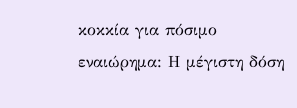κοκκία για πόσιμο εναιώρημα: Η μέγιστη δόση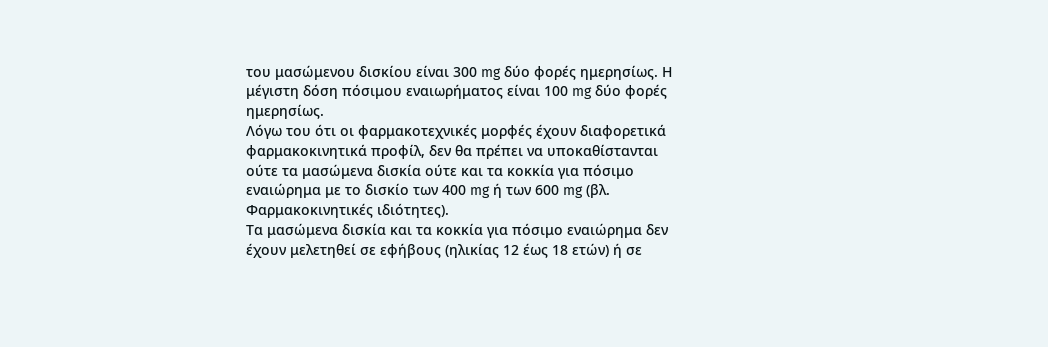του μασώμενου δισκίου είναι 300 mg δύο φορές ημερησίως. Η μέγιστη δόση πόσιμου εναιωρήματος είναι 100 mg δύο φορές ημερησίως.
Λόγω του ότι οι φαρμακοτεχνικές μορφές έχουν διαφορετικά φαρμακοκινητικά προφίλ, δεν θα πρέπει να υποκαθίστανται ούτε τα μασώμενα δισκία ούτε και τα κοκκία για πόσιμο εναιώρημα με το δισκίο των 400 mg ή των 600 mg (βλ. Φαρμακοκινητικές ιδιότητες).
Τα μασώμενα δισκία και τα κοκκία για πόσιμο εναιώρημα δεν έχουν μελετηθεί σε εφήβους (ηλικίας 12 έως 18 ετών) ή σε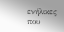ενήλικες που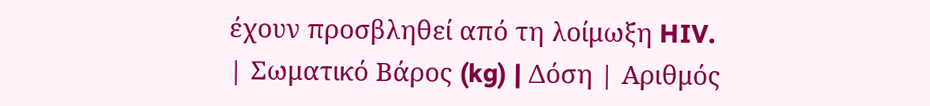έχουν προσβληθεί από τη λοίμωξη HIV.
| Σωματικό Βάρος (kg) | Δόση | Αριθμός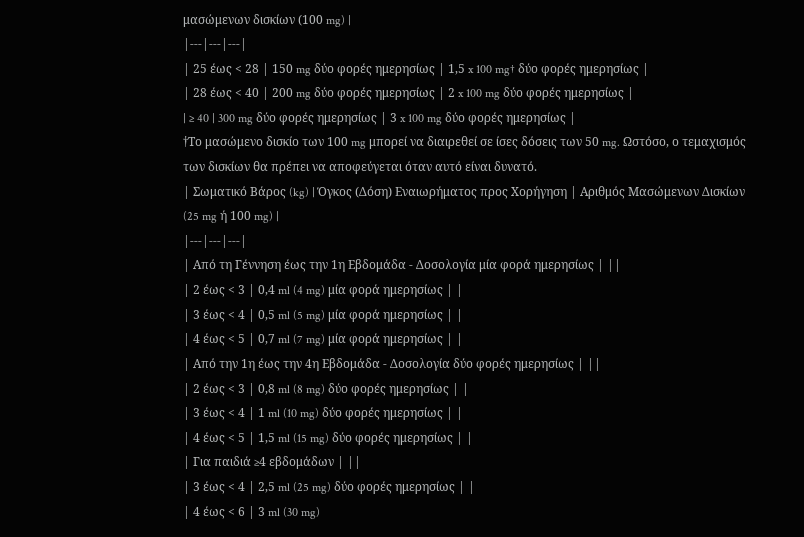μασώμενων δισκίων (100 mg) |
|---|---|---|
| 25 έως < 28 | 150 mg δύο φορές ημερησίως | 1,5 x 100 mg† δύο φορές ημερησίως |
| 28 έως < 40 | 200 mg δύο φορές ημερησίως | 2 x 100 mg δύο φορές ημερησίως |
| ≥ 40 | 300 mg δύο φορές ημερησίως | 3 x 100 mg δύο φορές ημερησίως |
†Το μασώμενο δισκίο των 100 mg μπορεί να διαιρεθεί σε ίσες δόσεις των 50 mg. Ωστόσο, ο τεμαχισμός των δισκίων θα πρέπει να αποφεύγεται όταν αυτό είναι δυνατό.
| Σωματικό Βάρος (kg) | Όγκος (Δόση) Εναιωρήματος προς Χορήγηση | Αριθμός Μασώμενων Δισκίων (25 mg ή 100 mg) |
|---|---|---|
| Από τη Γέννηση έως την 1η Εβδομάδα - Δοσολογία μία φορά ημερησίως | ||
| 2 έως < 3 | 0,4 ml (4 mg) μία φορά ημερησίως | |
| 3 έως < 4 | 0,5 ml (5 mg) μία φορά ημερησίως | |
| 4 έως < 5 | 0,7 ml (7 mg) μία φορά ημερησίως | |
| Από την 1η έως την 4η Εβδομάδα - Δοσολογία δύο φορές ημερησίως | ||
| 2 έως < 3 | 0,8 ml (8 mg) δύο φορές ημερησίως | |
| 3 έως < 4 | 1 ml (10 mg) δύο φορές ημερησίως | |
| 4 έως < 5 | 1,5 ml (15 mg) δύο φορές ημερησίως | |
| Για παιδιά ≥4 εβδομάδων | ||
| 3 έως < 4 | 2,5 ml (25 mg) δύο φορές ημερησίως | |
| 4 έως < 6 | 3 ml (30 mg)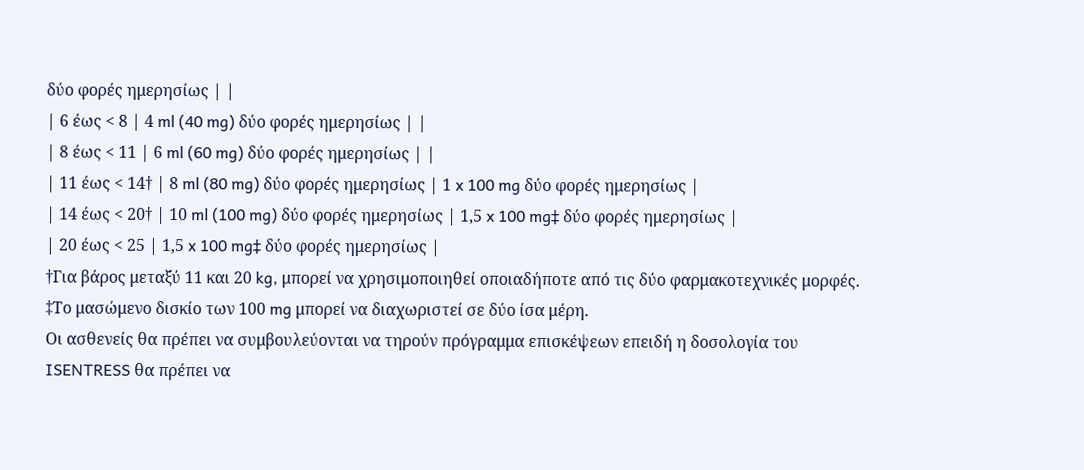δύο φορές ημερησίως | |
| 6 έως < 8 | 4 ml (40 mg) δύο φορές ημερησίως | |
| 8 έως < 11 | 6 ml (60 mg) δύο φορές ημερησίως | |
| 11 έως < 14† | 8 ml (80 mg) δύο φορές ημερησίως | 1 x 100 mg δύο φορές ημερησίως |
| 14 έως < 20† | 10 ml (100 mg) δύο φορές ημερησίως | 1,5 x 100 mg‡ δύο φορές ημερησίως |
| 20 έως < 25 | 1,5 x 100 mg‡ δύο φορές ημερησίως |
†Για βάρος μεταξύ 11 και 20 kg, μπορεί να χρησιμοποιηθεί οποιαδήποτε από τις δύο φαρμακοτεχνικές μορφές. ‡Το μασώμενο δισκίο των 100 mg μπορεί να διαχωριστεί σε δύο ίσα μέρη.
Οι ασθενείς θα πρέπει να συμβουλεύονται να τηρούν πρόγραμμα επισκέψεων επειδή η δοσολογία του ISENTRESS θα πρέπει να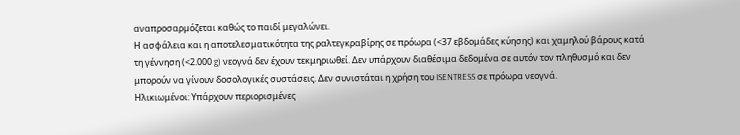αναπροσαρμόζεται καθώς το παιδί μεγαλώνει.
Η ασφάλεια και η αποτελεσματικότητα της ραλτεγκραβίρης σε πρόωρα (<37 εβδομάδες κύησης) και χαμηλού βάρους κατά τη γέννηση (<2.000 g) νεογνά δεν έχουν τεκμηριωθεί. Δεν υπάρχουν διαθέσιμα δεδομένα σε αυτόν τον πληθυσμό και δεν μπορούν να γίνουν δοσολογικές συστάσεις. Δεν συνιστάται η χρήση του ISENTRESS σε πρόωρα νεογνά.
Ηλικιωμένοι: Υπάρχουν περιορισμένες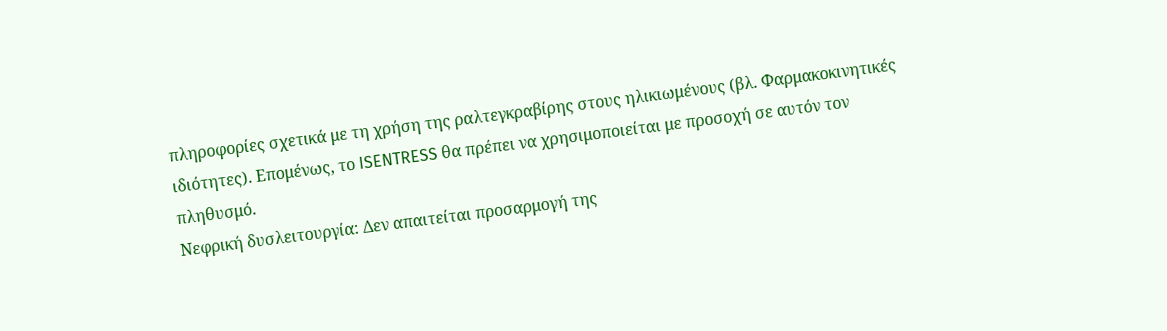πληροφορίες σχετικά με τη χρήση της ραλτεγκραβίρης στους ηλικιωμένους (βλ. Φαρμακοκινητικές ιδιότητες). Επομένως, το ISENTRESS θα πρέπει να χρησιμοποιείται με προσοχή σε αυτόν τον πληθυσμό.
Νεφρική δυσλειτουργία: Δεν απαιτείται προσαρμογή της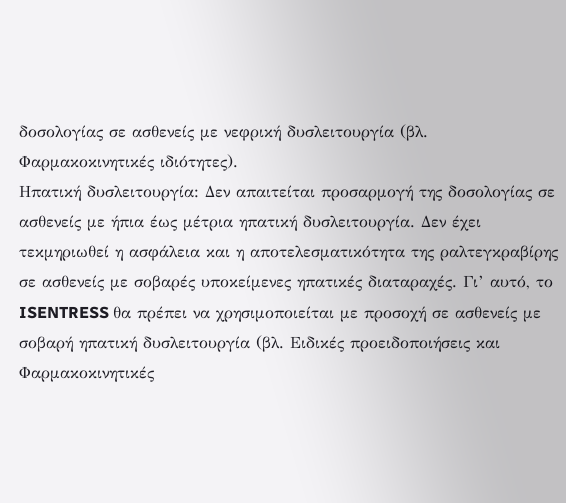δοσολογίας σε ασθενείς με νεφρική δυσλειτουργία (βλ. Φαρμακοκινητικές ιδιότητες).
Ηπατική δυσλειτουργία: Δεν απαιτείται προσαρμογή της δοσολογίας σε ασθενείς με ήπια έως μέτρια ηπατική δυσλειτουργία. Δεν έχει τεκμηριωθεί η ασφάλεια και η αποτελεσματικότητα της ραλτεγκραβίρης σε ασθενείς με σοβαρές υποκείμενες ηπατικές διαταραχές. Γι’ αυτό, το ISENTRESS θα πρέπει να χρησιμοποιείται με προσοχή σε ασθενείς με σοβαρή ηπατική δυσλειτουργία (βλ. Ειδικές προειδοποιήσεις και Φαρμακοκινητικές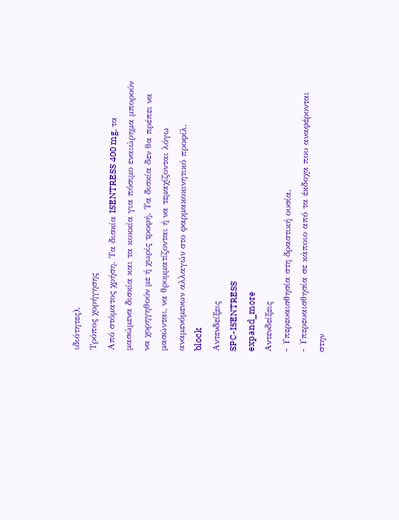ιδιότητες).
Τρόπος χορήγησης
Από στόματος χρήση. Τα δισκία ISENTRESS 400 mg, τα μασώμενα δισκία και τα κοκκία για πόσιμο εναιώρημα μπορούν να χορηγηθούν με ή χωρίς τροφή. Τα δισκία δεν θα πρέπει να μασώνται, να θρυμματίζονται ή να τεμαχίζονται λόγω αναμενόμενων αλλαγών στο φαρμακοκινητικό προφίλ.
block
Αντενδείξεις
SPC-ISENTRESS
expand_more
Αντενδείξεις
- Υπερευαισθησία στη δραστική ουσία.
- Υπερευαισθησία σε κάποιο από τα έκδοχα που αναφέρονται στην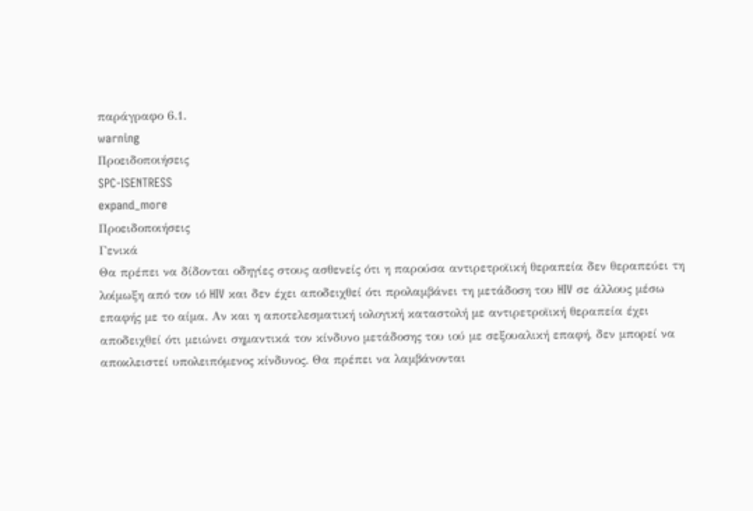παράγραφο 6.1.
warning
Προειδοποιήσεις
SPC-ISENTRESS
expand_more
Προειδοποιήσεις
Γενικά
Θα πρέπει να δίδονται οδηγίες στους ασθενείς ότι η παρούσα αντιρετροϊική θεραπεία δεν θεραπεύει τη λοίμωξη από τον ιό HIV και δεν έχει αποδειχθεί ότι προλαμβάνει τη μετάδοση του HIV σε άλλους μέσω επαφής με το αίμα. Αν και η αποτελεσματική ιολογική καταστολή με αντιρετροϊική θεραπεία έχει αποδειχθεί ότι μειώνει σημαντικά τον κίνδυνο μετάδοσης του ιού με σεξουαλική επαφή, δεν μπορεί να αποκλειστεί υπολειπόμενος κίνδυνος. Θα πρέπει να λαμβάνονται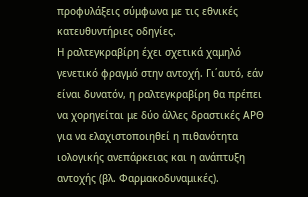προφυλάξεις σύμφωνα με τις εθνικές κατευθυντήριες οδηγίες.
Η ραλτεγκραβίρη έχει σχετικά χαμηλό γενετικό φραγμό στην αντοχή. Γι΄αυτό, εάν είναι δυνατόν, η ραλτεγκραβίρη θα πρέπει να χορηγείται με δύο άλλες δραστικές ΑΡΘ για να ελαχιστοποιηθεί η πιθανότητα ιολογικής ανεπάρκειας και η ανάπτυξη αντοχής (βλ. Φαρμακοδυναμικές).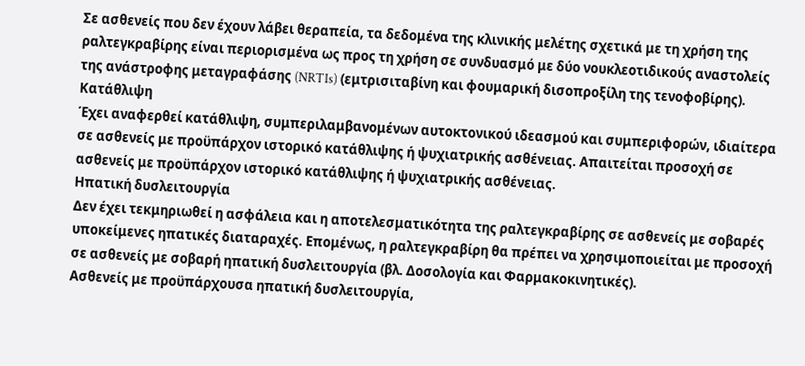Σε ασθενείς που δεν έχουν λάβει θεραπεία, τα δεδομένα της κλινικής μελέτης σχετικά με τη χρήση της ραλτεγκραβίρης είναι περιορισμένα ως προς τη χρήση σε συνδυασμό με δύο νουκλεοτιδικούς αναστολείς της ανάστροφης μεταγραφάσης (NRTIs) (εμτρισιταβίνη και φουμαρική δισοπροξίλη της τενοφοβίρης).
Κατάθλιψη
Έχει αναφερθεί κατάθλιψη, συμπεριλαμβανομένων αυτοκτονικού ιδεασμού και συμπεριφορών, ιδιαίτερα σε ασθενείς με προϋπάρχον ιστορικό κατάθλιψης ή ψυχιατρικής ασθένειας. Απαιτείται προσοχή σε ασθενείς με προϋπάρχον ιστορικό κατάθλιψης ή ψυχιατρικής ασθένειας.
Ηπατική δυσλειτουργία
Δεν έχει τεκμηριωθεί η ασφάλεια και η αποτελεσματικότητα της ραλτεγκραβίρης σε ασθενείς με σοβαρές υποκείμενες ηπατικές διαταραχές. Επομένως, η ραλτεγκραβίρη θα πρέπει να χρησιμοποιείται με προσοχή σε ασθενείς με σοβαρή ηπατική δυσλειτουργία (βλ. Δοσολογία και Φαρμακοκινητικές).
Ασθενείς με προϋπάρχουσα ηπατική δυσλειτουργία,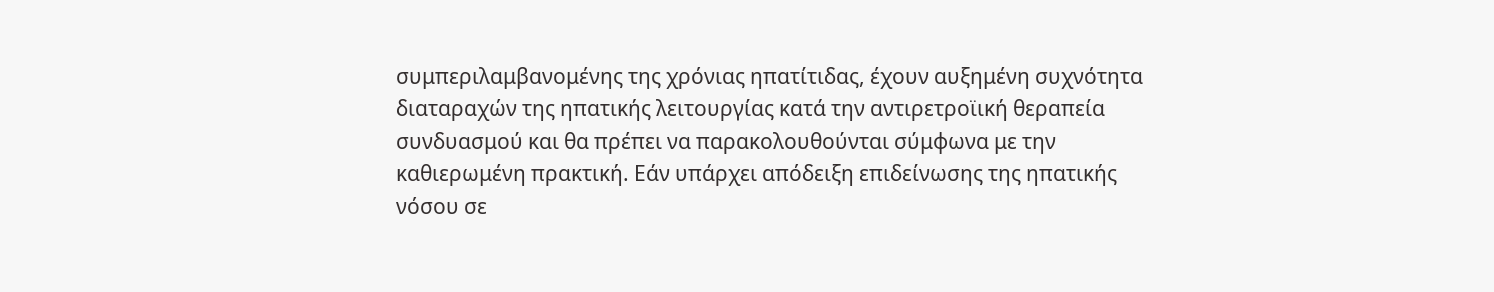συμπεριλαμβανομένης της χρόνιας ηπατίτιδας, έχουν αυξημένη συχνότητα διαταραχών της ηπατικής λειτουργίας κατά την αντιρετροϊική θεραπεία συνδυασμού και θα πρέπει να παρακολουθούνται σύμφωνα με την καθιερωμένη πρακτική. Εάν υπάρχει απόδειξη επιδείνωσης της ηπατικής νόσου σε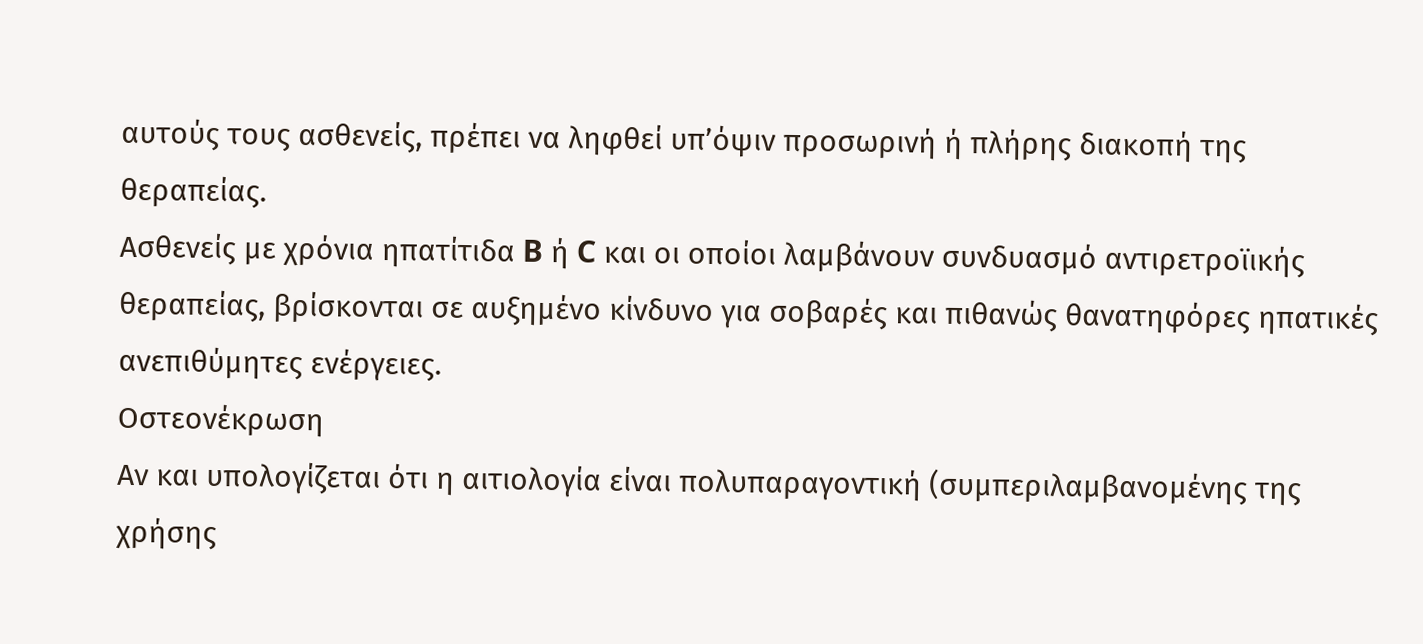αυτούς τους ασθενείς, πρέπει να ληφθεί υπ’όψιν προσωρινή ή πλήρης διακοπή της θεραπείας.
Ασθενείς με χρόνια ηπατίτιδα B ή C και οι οποίοι λαμβάνουν συνδυασμό αντιρετροϊικής θεραπείας, βρίσκονται σε αυξημένο κίνδυνο για σοβαρές και πιθανώς θανατηφόρες ηπατικές ανεπιθύμητες ενέργειες.
Οστεονέκρωση
Αν και υπολογίζεται ότι η αιτιολογία είναι πολυπαραγοντική (συμπεριλαμβανομένης της χρήσης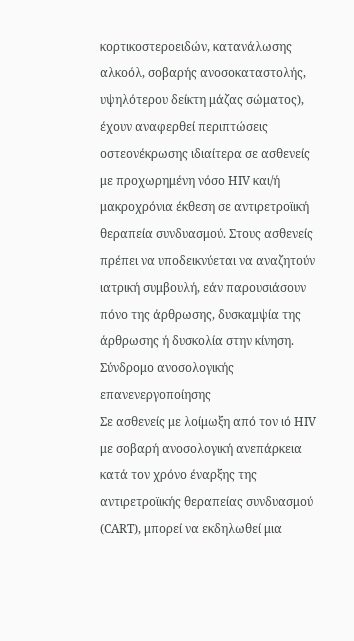κορτικοστεροειδών, κατανάλωσης αλκοόλ, σοβαρής ανοσοκαταστολής, υψηλότερου δείκτη μάζας σώματος), έχουν αναφερθεί περιπτώσεις οστεονέκρωσης ιδιαίτερα σε ασθενείς με προχωρημένη νόσο HIV και/ή μακροχρόνια έκθεση σε αντιρετροϊική θεραπεία συνδυασμού. Στους ασθενείς πρέπει να υποδεικνύεται να αναζητούν ιατρική συμβουλή, εάν παρουσιάσουν πόνο της άρθρωσης, δυσκαμψία της άρθρωσης ή δυσκολία στην κίνηση.
Σύνδρομο ανοσολογικής επανενεργοποίησης
Σε ασθενείς με λοίμωξη από τον ιό HIV με σοβαρή ανοσολογική ανεπάρκεια κατά τον χρόνο έναρξης της αντιρετροϊικής θεραπείας συνδυασμού (CART), μπορεί να εκδηλωθεί μια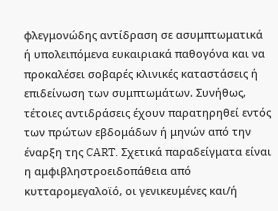φλεγμονώδης αντίδραση σε ασυμπτωματικά ή υπολειπόμενα ευκαιριακά παθογόνα και να προκαλέσει σοβαρές κλινικές καταστάσεις ή επιδείνωση των συμπτωμάτων. Συνήθως, τέτοιες αντιδράσεις έχουν παρατηρηθεί εντός των πρώτων εβδομάδων ή μηνών από την έναρξη της CART. Σχετικά παραδείγματα είναι η αμφιβληστροειδοπάθεια από κυτταρομεγαλοϊό, οι γενικευμένες και/ή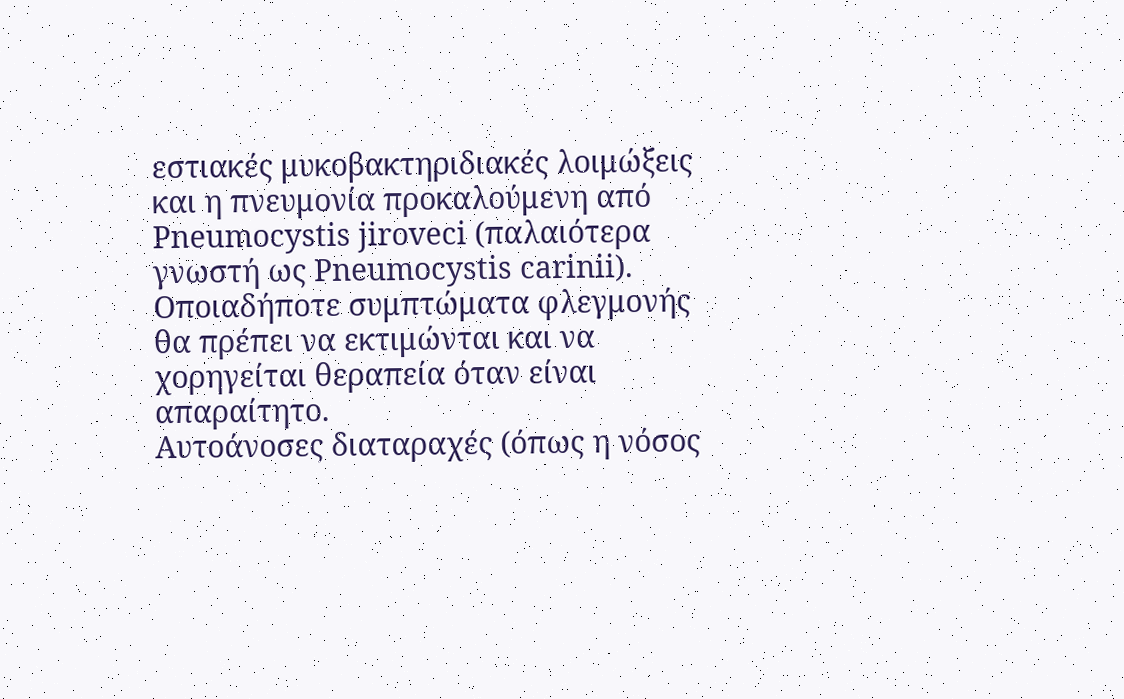εστιακές μυκοβακτηριδιακές λοιμώξεις και η πνευμονία προκαλούμενη από Pneumocystis jiroveci (παλαιότερα γνωστή ως Pneumocystis carinii). Οποιαδήποτε συμπτώματα φλεγμονής θα πρέπει να εκτιμώνται και να χορηγείται θεραπεία όταν είναι απαραίτητο.
Αυτοάνοσες διαταραχές (όπως η νόσος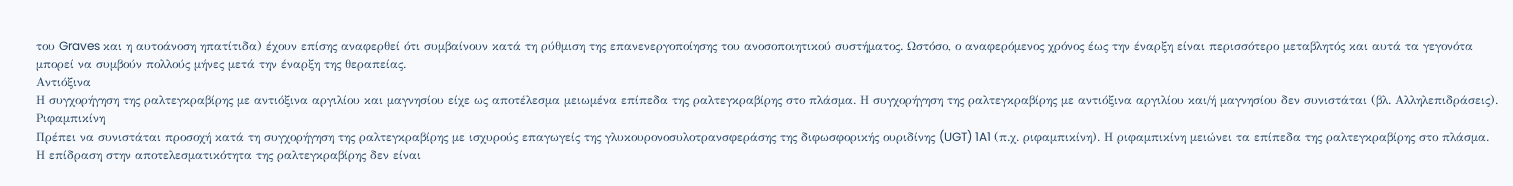του Graves και η αυτοάνοση ηπατίτιδα) έχουν επίσης αναφερθεί ότι συμβαίνουν κατά τη ρύθμιση της επανενεργοποίησης του ανοσοποιητικού συστήματος. Ωστόσο, ο αναφερόμενος χρόνος έως την έναρξη είναι περισσότερο μεταβλητός και αυτά τα γεγονότα μπορεί να συμβούν πολλούς μήνες μετά την έναρξη της θεραπείας.
Αντιόξινα
Η συγχορήγηση της ραλτεγκραβίρης με αντιόξινα αργιλίου και μαγνησίου είχε ως αποτέλεσμα μειωμένα επίπεδα της ραλτεγκραβίρης στο πλάσμα. Η συγχορήγηση της ραλτεγκραβίρης με αντιόξινα αργιλίου και/ή μαγνησίου δεν συνιστάται (βλ. Αλληλεπιδράσεις).
Ριφαμπικίνη
Πρέπει να συνιστάται προσοχή κατά τη συγχορήγηση της ραλτεγκραβίρης με ισχυρούς επαγωγείς της γλυκουρονοσυλοτρανσφεράσης της διφωσφορικής ουριδίνης (UGT) 1A1 (π.χ. ριφαμπικίνη). Η ριφαμπικίνη μειώνει τα επίπεδα της ραλτεγκραβίρης στο πλάσμα. Η επίδραση στην αποτελεσματικότητα της ραλτεγκραβίρης δεν είναι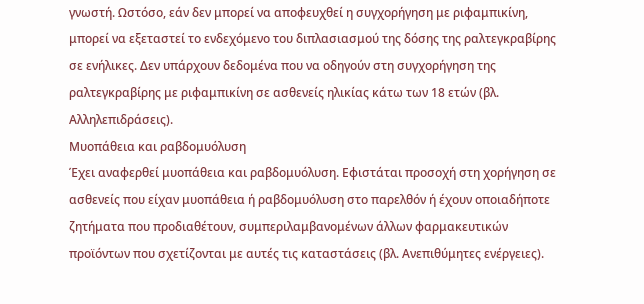γνωστή. Ωστόσο, εάν δεν μπορεί να αποφευχθεί η συγχορήγηση με ριφαμπικίνη, μπορεί να εξεταστεί το ενδεχόμενο του διπλασιασμού της δόσης της ραλτεγκραβίρης σε ενήλικες. Δεν υπάρχουν δεδομένα που να οδηγούν στη συγχορήγηση της ραλτεγκραβίρης με ριφαμπικίνη σε ασθενείς ηλικίας κάτω των 18 ετών (βλ. Αλληλεπιδράσεις).
Μυοπάθεια και ραβδομυόλυση
Έχει αναφερθεί μυοπάθεια και ραβδομυόλυση. Εφιστάται προσοχή στη χορήγηση σε ασθενείς που είχαν μυοπάθεια ή ραβδομυόλυση στο παρελθόν ή έχουν οποιαδήποτε ζητήματα που προδιαθέτουν, συμπεριλαμβανομένων άλλων φαρμακευτικών προϊόντων που σχετίζονται με αυτές τις καταστάσεις (βλ. Ανεπιθύμητες ενέργειες).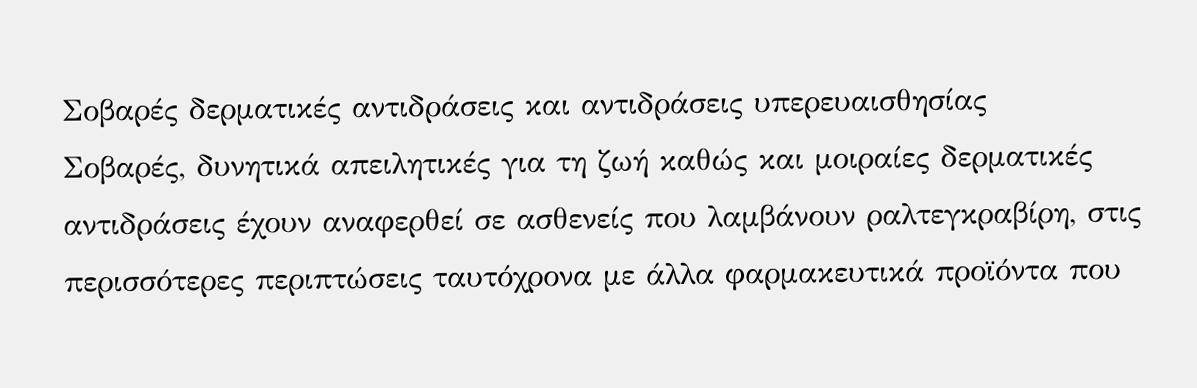Σοβαρές δερματικές αντιδράσεις και αντιδράσεις υπερευαισθησίας
Σοβαρές, δυνητικά απειλητικές για τη ζωή καθώς και μοιραίες δερματικές αντιδράσεις έχουν αναφερθεί σε ασθενείς που λαμβάνουν ραλτεγκραβίρη, στις περισσότερες περιπτώσεις ταυτόχρονα με άλλα φαρμακευτικά προϊόντα που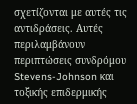σχετίζονται με αυτές τις αντιδράσεις. Αυτές περιλαμβάνουν περιπτώσεις συνδρόμου Stevens-Johnson και τοξικής επιδερμικής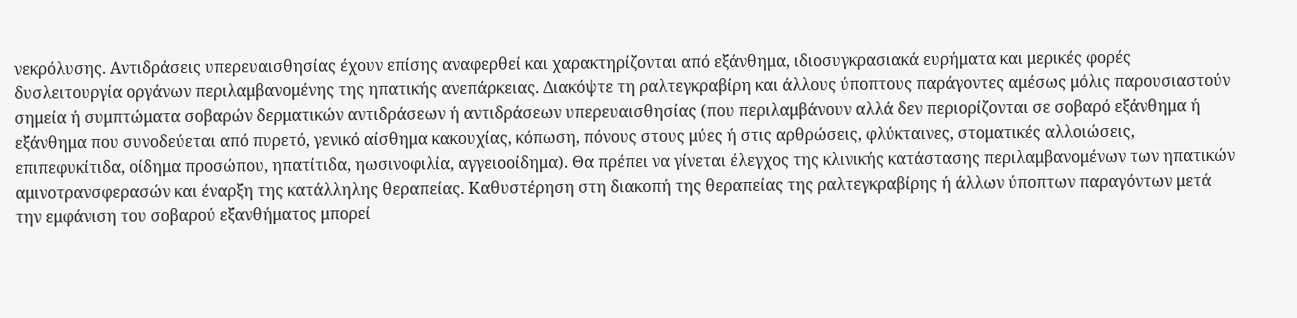νεκρόλυσης. Αντιδράσεις υπερευαισθησίας έχουν επίσης αναφερθεί και χαρακτηρίζονται από εξάνθημα, ιδιοσυγκρασιακά ευρήματα και μερικές φορές δυσλειτουργία οργάνων περιλαμβανομένης της ηπατικής ανεπάρκειας. Διακόψτε τη ραλτεγκραβίρη και άλλους ύποπτους παράγοντες αμέσως μόλις παρουσιαστούν σημεία ή συμπτώματα σοβαρών δερματικών αντιδράσεων ή αντιδράσεων υπερευαισθησίας (που περιλαμβάνουν αλλά δεν περιορίζονται σε σοβαρό εξάνθημα ή εξάνθημα που συνοδεύεται από πυρετό, γενικό αίσθημα κακουχίας, κόπωση, πόνους στους μύες ή στις αρθρώσεις, φλύκταινες, στοματικές αλλοιώσεις, επιπεφυκίτιδα, οίδημα προσώπου, ηπατίτιδα, ηωσινοφιλία, αγγειοοίδημα). Θα πρέπει να γίνεται έλεγχος της κλινικής κατάστασης περιλαμβανομένων των ηπατικών αμινοτρανσφερασών και έναρξη της κατάλληλης θεραπείας. Καθυστέρηση στη διακοπή της θεραπείας της ραλτεγκραβίρης ή άλλων ύποπτων παραγόντων μετά την εμφάνιση του σοβαρού εξανθήματος μπορεί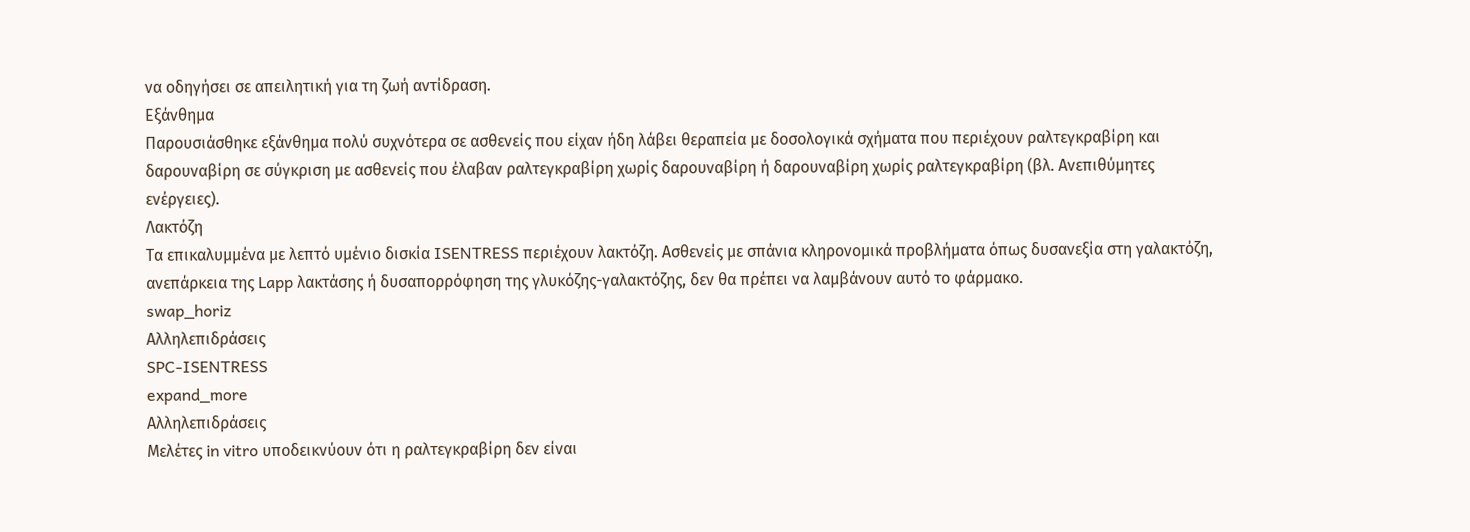να οδηγήσει σε απειλητική για τη ζωή αντίδραση.
Εξάνθημα
Παρουσιάσθηκε εξάνθημα πολύ συχνότερα σε ασθενείς που είχαν ήδη λάβει θεραπεία με δοσολογικά σχήματα που περιέχουν ραλτεγκραβίρη και δαρουναβίρη σε σύγκριση με ασθενείς που έλαβαν ραλτεγκραβίρη χωρίς δαρουναβίρη ή δαρουναβίρη χωρίς ραλτεγκραβίρη (βλ. Ανεπιθύμητες ενέργειες).
Λακτόζη
Τα επικαλυμμένα με λεπτό υμένιο δισκία ISENTRESS περιέχουν λακτόζη. Ασθενείς με σπάνια κληρονομικά προβλήματα όπως δυσανεξία στη γαλακτόζη, ανεπάρκεια της Lapp λακτάσης ή δυσαπορρόφηση της γλυκόζης-γαλακτόζης, δεν θα πρέπει να λαμβάνουν αυτό το φάρμακο.
swap_horiz
Αλληλεπιδράσεις
SPC-ISENTRESS
expand_more
Αλληλεπιδράσεις
Μελέτες in vitro υποδεικνύουν ότι η ραλτεγκραβίρη δεν είναι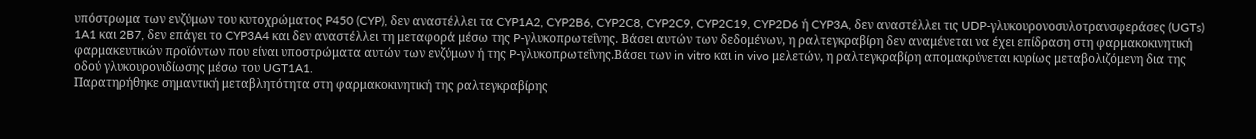υπόστρωμα των ενζύμων του κυτοχρώματος P450 (CYP), δεν αναστέλλει τα CYP1A2, CYP2B6, CYP2C8, CYP2C9, CYP2C19, CYP2D6 ή CYP3A, δεν αναστέλλει τις UDP-γλυκουρονοσυλοτρανσφεράσες (UGTs) 1A1 και 2B7, δεν επάγει το CYP3A4 και δεν αναστέλλει τη μεταφορά μέσω της P-γλυκοπρωτεΐνης. Βάσει αυτών των δεδομένων, η ραλτεγκραβίρη δεν αναμένεται να έχει επίδραση στη φαρμακοκινητική φαρμακευτικών προϊόντων που είναι υποστρώματα αυτών των ενζύμων ή της P-γλυκοπρωτεΐνης.Βάσει των in vitro και in vivo μελετών, η ραλτεγκραβίρη απομακρύνεται κυρίως μεταβολιζόμενη δια της οδού γλυκουρονιδίωσης μέσω του UGT1A1.
Παρατηρήθηκε σημαντική μεταβλητότητα στη φαρμακοκινητική της ραλτεγκραβίρης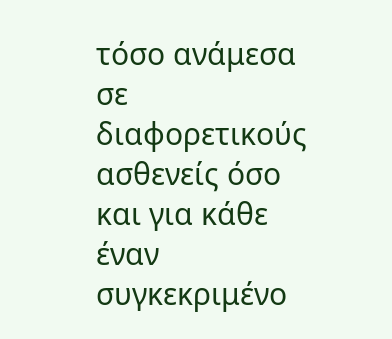τόσο ανάμεσα σε διαφορετικούς ασθενείς όσο και για κάθε έναν συγκεκριμένο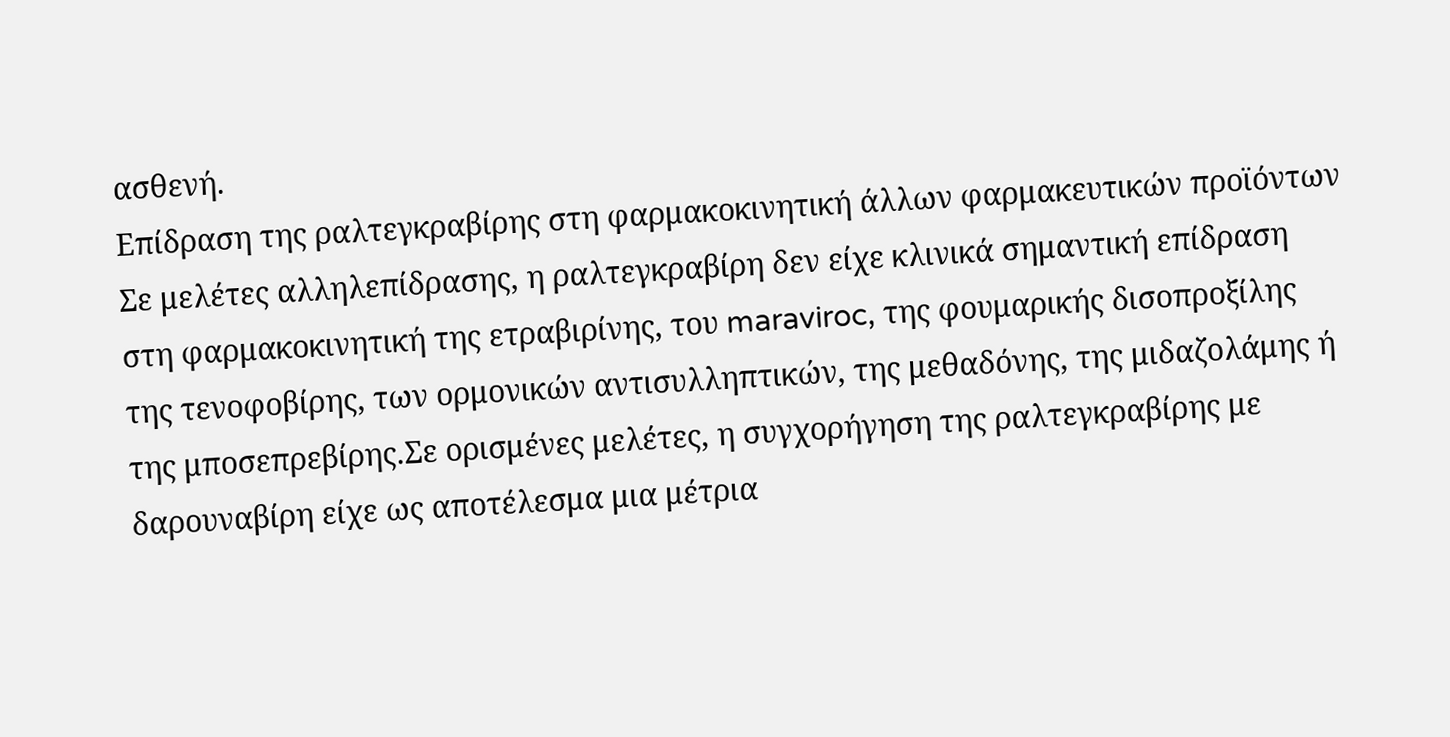ασθενή.
Επίδραση της ραλτεγκραβίρης στη φαρμακοκινητική άλλων φαρμακευτικών προϊόντων
Σε μελέτες αλληλεπίδρασης, η ραλτεγκραβίρη δεν είχε κλινικά σημαντική επίδραση στη φαρμακοκινητική της ετραβιρίνης, του maraviroc, της φουμαρικής δισοπροξίλης της τενοφοβίρης, των ορμονικών αντισυλληπτικών, της μεθαδόνης, της μιδαζολάμης ή της μποσεπρεβίρης.Σε ορισμένες μελέτες, η συγχορήγηση της ραλτεγκραβίρης με δαρουναβίρη είχε ως αποτέλεσμα μια μέτρια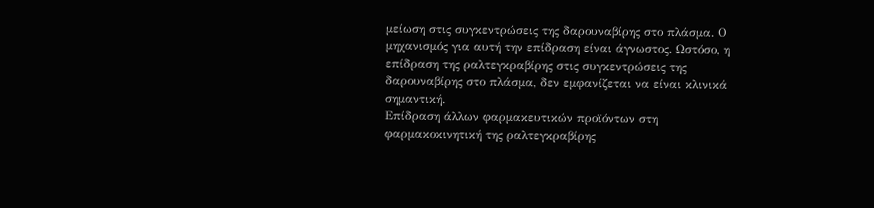μείωση στις συγκεντρώσεις της δαρουναβίρης στο πλάσμα. Ο μηχανισμός για αυτή την επίδραση είναι άγνωστος. Ωστόσο, η επίδραση της ραλτεγκραβίρης στις συγκεντρώσεις της δαρουναβίρης στο πλάσμα, δεν εμφανίζεται να είναι κλινικά σημαντική.
Επίδραση άλλων φαρμακευτικών προϊόντων στη φαρμακοκινητική της ραλτεγκραβίρης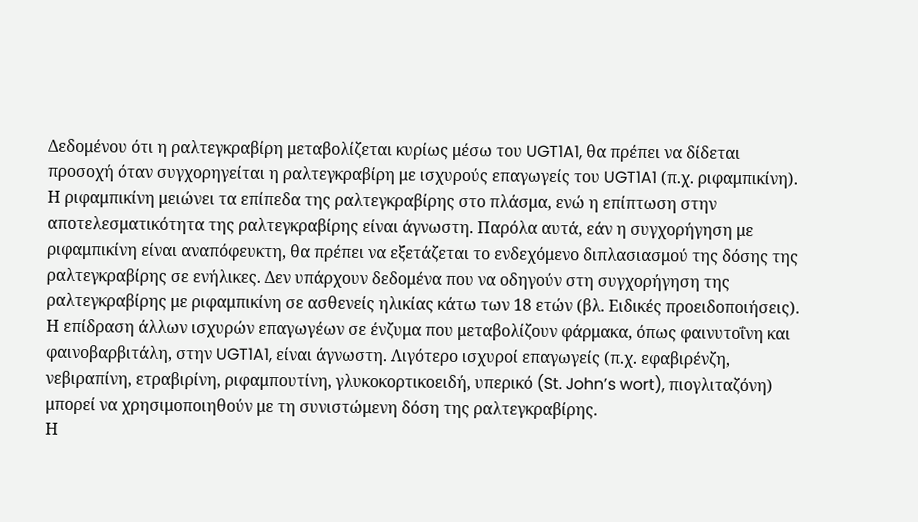Δεδομένου ότι η ραλτεγκραβίρη μεταβολίζεται κυρίως μέσω του UGT1A1, θα πρέπει να δίδεται προσοχή όταν συγχορηγείται η ραλτεγκραβίρη με ισχυρούς επαγωγείς του UGT1A1 (π.χ. ριφαμπικίνη). Η ριφαμπικίνη μειώνει τα επίπεδα της ραλτεγκραβίρης στο πλάσμα, ενώ η επίπτωση στην αποτελεσματικότητα της ραλτεγκραβίρης είναι άγνωστη. Παρόλα αυτά, εάν η συγχορήγηση με ριφαμπικίνη είναι αναπόφευκτη, θα πρέπει να εξετάζεται το ενδεχόμενο διπλασιασμού της δόσης της ραλτεγκραβίρης σε ενήλικες. Δεν υπάρχουν δεδομένα που να οδηγούν στη συγχορήγηση της ραλτεγκραβίρης με ριφαμπικίνη σε ασθενείς ηλικίας κάτω των 18 ετών (βλ. Ειδικές προειδοποιήσεις). Η επίδραση άλλων ισχυρών επαγωγέων σε ένζυμα που μεταβολίζουν φάρμακα, όπως φαινυτοΐνη και φαινοβαρβιτάλη, στην UGT1A1, είναι άγνωστη. Λιγότερο ισχυροί επαγωγείς (π.χ. εφαβιρένζη, νεβιραπίνη, ετραβιρίνη, ριφαμπουτίνη, γλυκοκορτικοειδή, υπερικό (St. John’s wort), πιογλιταζόνη) μπορεί να χρησιμοποιηθούν με τη συνιστώμενη δόση της ραλτεγκραβίρης.
Η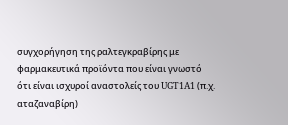συγχορήγηση της ραλτεγκραβίρης με φαρμακευτικά προϊόντα που είναι γνωστό ότι είναι ισχυροί αναστολείς του UGT1A1 (π.χ. αταζαναβίρη)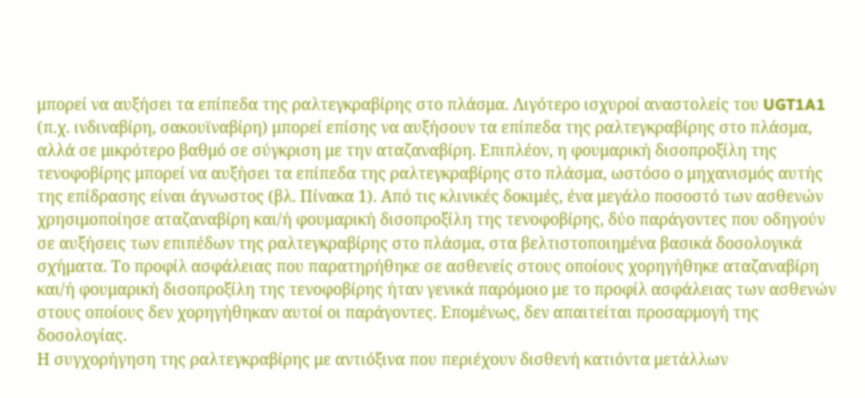μπορεί να αυξήσει τα επίπεδα της ραλτεγκραβίρης στο πλάσμα. Λιγότερο ισχυροί αναστολείς του UGT1A1 (π.χ. ινδιναβίρη, σακουϊναβίρη) μπορεί επίσης να αυξήσουν τα επίπεδα της ραλτεγκραβίρης στο πλάσμα, αλλά σε μικρότερο βαθμό σε σύγκριση με την αταζαναβίρη. Επιπλέον, η φουμαρική δισοπροξίλη της τενοφοβίρης μπορεί να αυξήσει τα επίπεδα της ραλτεγκραβίρης στο πλάσμα, ωστόσο ο μηχανισμός αυτής της επίδρασης είναι άγνωστος (βλ. Πίνακα 1). Από τις κλινικές δοκιμές, ένα μεγάλο ποσοστό των ασθενών χρησιμοποίησε αταζαναβίρη και/ή φουμαρική δισοπροξίλη της τενοφοβίρης, δύο παράγοντες που οδηγούν σε αυξήσεις των επιπέδων της ραλτεγκραβίρης στο πλάσμα, στα βελτιστοποιημένα βασικά δοσολογικά σχήματα. Το προφίλ ασφάλειας που παρατηρήθηκε σε ασθενείς στους οποίους χορηγήθηκε αταζαναβίρη και/ή φουμαρική δισοπροξίλη της τενοφοβίρης ήταν γενικά παρόμοιο με το προφίλ ασφάλειας των ασθενών στους οποίους δεν χορηγήθηκαν αυτοί οι παράγοντες. Επομένως, δεν απαιτείται προσαρμογή της δοσολογίας.
Η συγχορήγηση της ραλτεγκραβίρης με αντιόξινα που περιέχουν δισθενή κατιόντα μετάλλων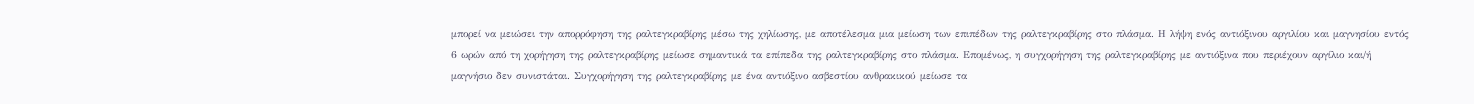μπορεί να μειώσει την απορρόφηση της ραλτεγκραβίρης μέσω της χηλίωσης, με αποτέλεσμα μια μείωση των επιπέδων της ραλτεγκραβίρης στο πλάσμα. Η λήψη ενός αντιόξινου αργιλίου και μαγνησίου εντός 6 ωρών από τη χορήγηση της ραλτεγκραβίρης μείωσε σημαντικά τα επίπεδα της ραλτεγκραβίρης στο πλάσμα. Επομένως, η συγχορήγηση της ραλτεγκραβίρης με αντιόξινα που περιέχουν αργίλιο και/ή μαγνήσιο δεν συνιστάται. Συγχορήγηση της ραλτεγκραβίρης με ένα αντιόξινο ασβεστίου ανθρακικού μείωσε τα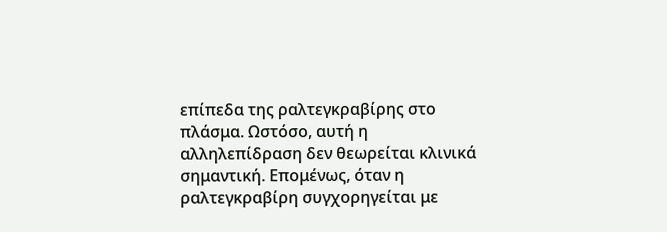επίπεδα της ραλτεγκραβίρης στο πλάσμα. Ωστόσο, αυτή η αλληλεπίδραση δεν θεωρείται κλινικά σημαντική. Επομένως, όταν η ραλτεγκραβίρη συγχορηγείται με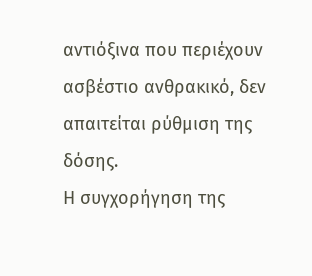αντιόξινα που περιέχουν ασβέστιο ανθρακικό, δεν απαιτείται ρύθμιση της δόσης.
Η συγχορήγηση της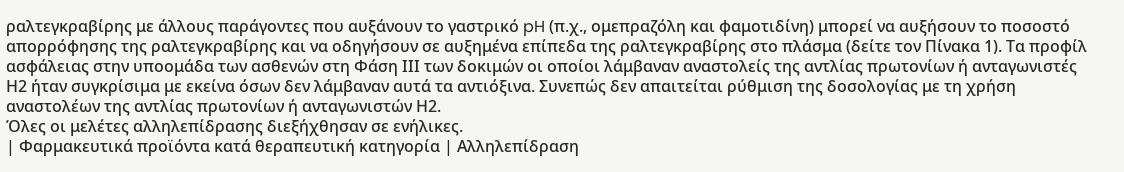ραλτεγκραβίρης με άλλους παράγοντες που αυξάνουν το γαστρικό pH (π.χ., ομεπραζόλη και φαμοτιδίνη) μπορεί να αυξήσουν το ποσοστό απορρόφησης της ραλτεγκραβίρης και να οδηγήσουν σε αυξημένα επίπεδα της ραλτεγκραβίρης στο πλάσμα (δείτε τον Πίνακα 1). Τα προφίλ ασφάλειας στην υποομάδα των ασθενών στη Φάση ΙΙΙ των δοκιμών οι οποίοι λάμβαναν αναστολείς της αντλίας πρωτονίων ή ανταγωνιστές Η2 ήταν συγκρίσιμα με εκείνα όσων δεν λάμβαναν αυτά τα αντιόξινα. Συνεπώς δεν απαιτείται ρύθμιση της δοσολογίας με τη χρήση αναστολέων της αντλίας πρωτονίων ή ανταγωνιστών Η2.
Όλες οι μελέτες αλληλεπίδρασης διεξήχθησαν σε ενήλικες.
| Φαρμακευτικά προϊόντα κατά θεραπευτική κατηγορία | Αλληλεπίδραση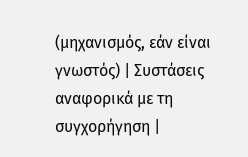(μηχανισμός, εάν είναι γνωστός) | Συστάσεις αναφορικά με τη συγχορήγηση |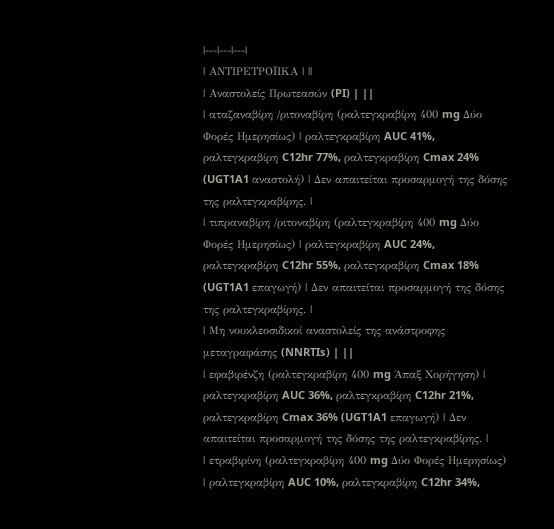|---|---|---|
| ΑΝΤΙΡΕΤΡΟΪΙΚΑ | ||
| Αναστολείς Πρωτεασών (PI) | ||
| αταζαναβίρη /ριτοναβίρη (ραλτεγκραβίρη 400 mg Δύο Φορές Ημερησίως) | ραλτεγκραβίρη AUC 41%, ραλτεγκραβίρη C12hr 77%, ραλτεγκραβίρη Cmax 24% (UGT1A1 αναστολή) | Δεν απαιτείται προσαρμογή της δόσης της ραλτεγκραβίρης. |
| τιπραναβίρη /ριτοναβίρη (ραλτεγκραβίρη 400 mg Δύο Φορές Ημερησίως) | ραλτεγκραβίρη AUC 24%, ραλτεγκραβίρη C12hr 55%, ραλτεγκραβίρη Cmax 18% (UGT1A1 επαγωγή) | Δεν απαιτείται προσαρμογή της δόσης της ραλτεγκραβίρης. |
| Μη νουκλεοσιδικοί αναστολείς της ανάστροφης μεταγραφάσης (NNRTIs) | ||
| εφαβιρένζη (ραλτεγκραβίρη 400 mg Άπαξ Χορήγηση) | ραλτεγκραβίρη AUC 36%, ραλτεγκραβίρη C12hr 21%, ραλτεγκραβίρη Cmax 36% (UGT1A1 επαγωγή) | Δεν απαιτείται προσαρμογή της δόσης της ραλτεγκραβίρης. |
| ετραβιρίνη (ραλτεγκραβίρη 400 mg Δύο Φορές Ημερησίως) | ραλτεγκραβίρη AUC 10%, ραλτεγκραβίρη C12hr 34%,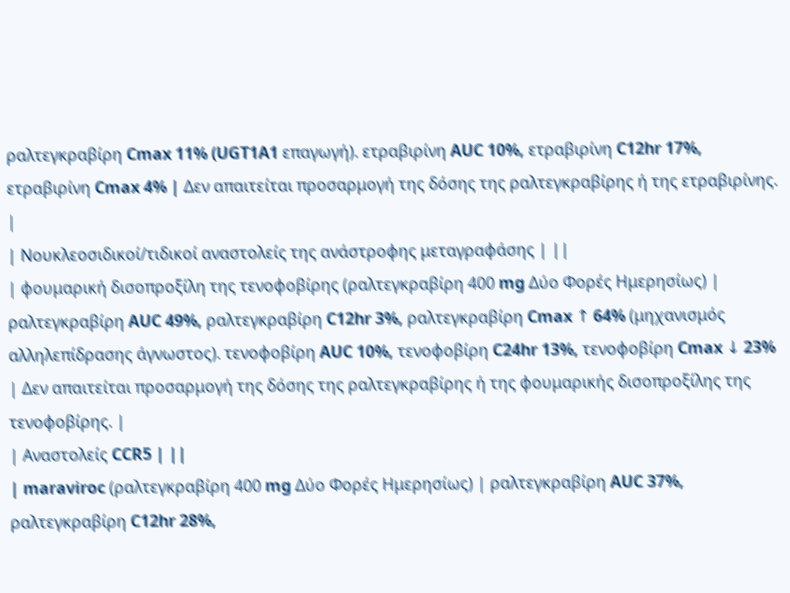ραλτεγκραβίρη Cmax 11% (UGT1A1 επαγωγή). ετραβιρίνη AUC 10%, ετραβιρίνη C12hr 17%, ετραβιρίνη Cmax 4% | Δεν απαιτείται προσαρμογή της δόσης της ραλτεγκραβίρης ή της ετραβιρίνης. |
| Νουκλεοσιδικοί/τιδικοί αναστολείς της ανάστροφης μεταγραφάσης | ||
| φουμαρική δισοπροξίλη της τενοφοβίρης (ραλτεγκραβίρη 400 mg Δύο Φορές Ημερησίως) | ραλτεγκραβίρη AUC 49%, ραλτεγκραβίρη C12hr 3%, ραλτεγκραβίρη Cmax ↑ 64% (μηχανισμός αλληλεπίδρασης άγνωστος). τενοφοβίρη AUC 10%, τενοφοβίρη C24hr 13%, τενοφοβίρη Cmax ↓ 23% | Δεν απαιτείται προσαρμογή της δόσης της ραλτεγκραβίρης ή της φουμαρικής δισοπροξίλης της τενοφοβίρης. |
| Αναστολείς CCR5 | ||
| maraviroc (ραλτεγκραβίρη 400 mg Δύο Φορές Ημερησίως) | ραλτεγκραβίρη AUC 37%, ραλτεγκραβίρη C12hr 28%,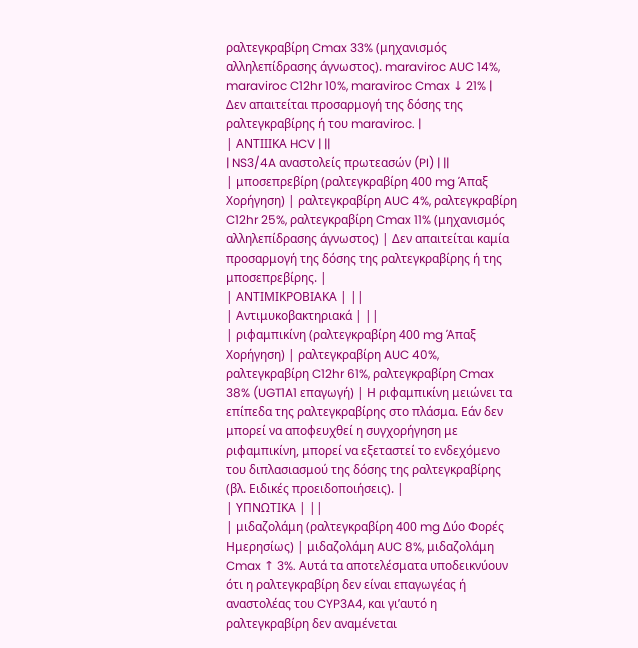ραλτεγκραβίρη Cmax 33% (μηχανισμός αλληλεπίδρασης άγνωστος). maraviroc AUC 14%, maraviroc C12hr 10%, maraviroc Cmax ↓ 21% | Δεν απαιτείται προσαρμογή της δόσης της ραλτεγκραβίρης ή του maraviroc. |
| ΑΝΤΙΙΙΚΑ HCV | ||
| NS3/4A αναστολείς πρωτεασών (PI) | ||
| μποσεπρεβίρη (ραλτεγκραβίρη 400 mg Άπαξ Χορήγηση) | ραλτεγκραβίρη AUC 4%, ραλτεγκραβίρη C12hr 25%, ραλτεγκραβίρη Cmax 11% (μηχανισμός αλληλεπίδρασης άγνωστος) | Δεν απαιτείται καμία προσαρμογή της δόσης της ραλτεγκραβίρης ή της μποσεπρεβίρης. |
| ΑΝΤΙΜΙΚΡΟΒΙΑΚΑ | ||
| Αντιμυκοβακτηριακά | ||
| ριφαμπικίνη (ραλτεγκραβίρη 400 mg Άπαξ Χορήγηση) | ραλτεγκραβίρη AUC 40%, ραλτεγκραβίρη C12hr 61%, ραλτεγκραβίρη Cmax 38% (UGT1A1 επαγωγή) | Η ριφαμπικίνη μειώνει τα επίπεδα της ραλτεγκραβίρης στο πλάσμα. Εάν δεν μπορεί να αποφευχθεί η συγχορήγηση με ριφαμπικίνη, μπορεί να εξεταστεί το ενδεχόμενο του διπλασιασμού της δόσης της ραλτεγκραβίρης (βλ. Ειδικές προειδοποιήσεις). |
| ΥΠΝΩΤΙΚΑ | ||
| μιδαζολάμη (ραλτεγκραβίρη 400 mg Δύο Φορές Ημερησίως) | μιδαζολάμη AUC 8%, μιδαζολάμη Cmax ↑ 3%. Αυτά τα αποτελέσματα υποδεικνύουν ότι η ραλτεγκραβίρη δεν είναι επαγωγέας ή αναστολέας του CYP3A4, και γι’αυτό η ραλτεγκραβίρη δεν αναμένεται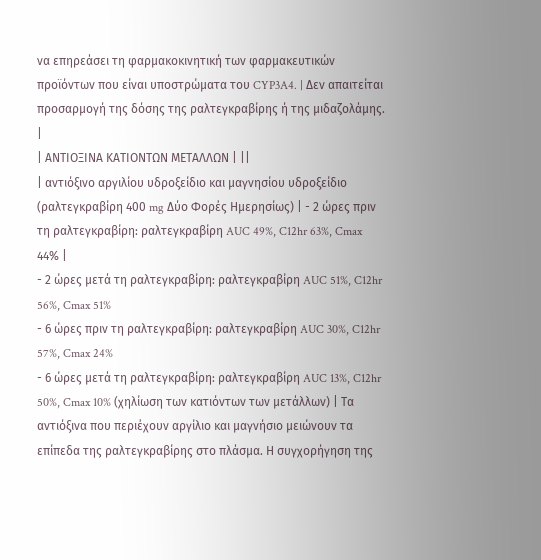να επηρεάσει τη φαρμακοκινητική των φαρμακευτικών προϊόντων που είναι υποστρώματα του CYP3A4. | Δεν απαιτείται προσαρμογή της δόσης της ραλτεγκραβίρης ή της μιδαζολάμης. |
| ΑΝΤΙΟΞΙΝΑ ΚΑΤΙΟΝΤΩΝ ΜΕΤΑΛΛΩΝ | ||
| αντιόξινο αργιλίου υδροξείδιο και μαγνησίου υδροξείδιο (ραλτεγκραβίρη 400 mg Δύο Φορές Ημερησίως) | - 2 ώρες πριν τη ραλτεγκραβίρη: ραλτεγκραβίρη AUC 49%, C12hr 63%, Cmax 44% |
- 2 ώρες μετά τη ραλτεγκραβίρη: ραλτεγκραβίρη AUC 51%, C12hr 56%, Cmax 51%
- 6 ώρες πριν τη ραλτεγκραβίρη: ραλτεγκραβίρη AUC 30%, C12hr 57%, Cmax 24%
- 6 ώρες μετά τη ραλτεγκραβίρη: ραλτεγκραβίρη AUC 13%, C12hr 50%, Cmax 10% (χηλίωση των κατιόντων των μετάλλων) | Τα αντιόξινα που περιέχουν αργίλιο και μαγνήσιο μειώνουν τα επίπεδα της ραλτεγκραβίρης στο πλάσμα. Η συγχορήγηση της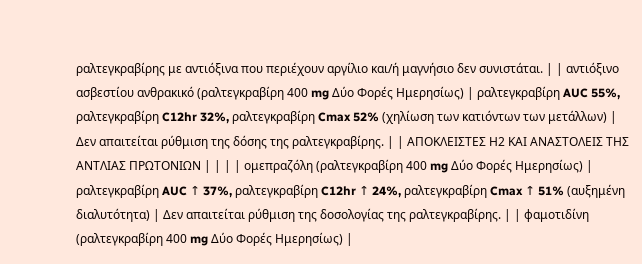ραλτεγκραβίρης με αντιόξινα που περιέχουν αργίλιο και/ή μαγνήσιο δεν συνιστάται. | | αντιόξινο ασβεστίου ανθρακικό (ραλτεγκραβίρη 400 mg Δύο Φορές Ημερησίως) | ραλτεγκραβίρη AUC 55%, ραλτεγκραβίρη C12hr 32%, ραλτεγκραβίρη Cmax 52% (χηλίωση των κατιόντων των μετάλλων) | Δεν απαιτείται ρύθμιση της δόσης της ραλτεγκραβίρης. | | ΑΠΟΚΛΕΙΣΤΕΣ Η2 ΚΑΙ ΑΝΑΣΤΟΛΕΙΣ ΤΗΣ ΑΝΤΛΙΑΣ ΠΡΩΤΟΝΙΩΝ | | | | ομεπραζόλη (ραλτεγκραβίρη 400 mg Δύο Φορές Ημερησίως) | ραλτεγκραβίρη AUC ↑ 37%, ραλτεγκραβίρη C12hr ↑ 24%, ραλτεγκραβίρη Cmax ↑ 51% (αυξημένη διαλυτότητα) | Δεν απαιτείται ρύθμιση της δοσολογίας της ραλτεγκραβίρης. | | φαμοτιδίνη (ραλτεγκραβίρη 400 mg Δύο Φορές Ημερησίως) |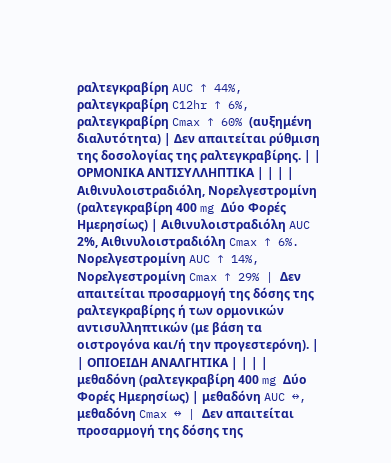ραλτεγκραβίρη AUC ↑ 44%, ραλτεγκραβίρη C12hr ↑ 6%, ραλτεγκραβίρη Cmax ↑ 60% (αυξημένη διαλυτότητα) | Δεν απαιτείται ρύθμιση της δοσολογίας της ραλτεγκραβίρης. | | ΟΡΜΟΝΙΚΑ ΑΝΤΙΣΥΛΛΗΠΤΙΚΑ | | | | Αιθινυλοιστραδιόλη, Νορελγεστρομίνη (ραλτεγκραβίρη 400 mg Δύο Φορές Ημερησίως) | Αιθινυλοιστραδιόλη AUC 2%, Αιθινυλοιστραδιόλη Cmax ↑ 6%. Νορελγεστρομίνη AUC ↑ 14%, Νορελγεστρομίνη Cmax ↑ 29% | Δεν απαιτείται προσαρμογή της δόσης της ραλτεγκραβίρης ή των ορμονικών αντισυλληπτικών (με βάση τα οιστρογόνα και/ή την προγεστερόνη). | | ΟΠΙΟΕΙΔΗ ΑΝΑΛΓΗΤΙΚΑ | | | | μεθαδόνη (ραλτεγκραβίρη 400 mg Δύο Φορές Ημερησίως) | μεθαδόνη AUC ↔, μεθαδόνη Cmax ↔ | Δεν απαιτείται προσαρμογή της δόσης της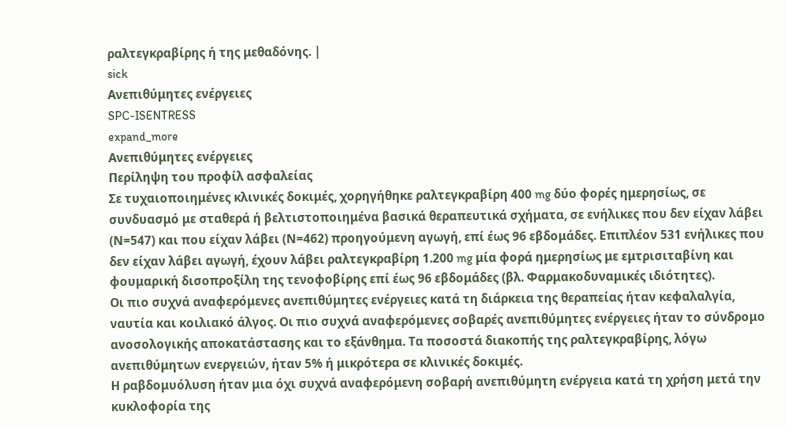ραλτεγκραβίρης ή της μεθαδόνης. |
sick
Ανεπιθύμητες ενέργειες
SPC-ISENTRESS
expand_more
Ανεπιθύμητες ενέργειες
Περίληψη του προφίλ ασφαλείας
Σε τυχαιοποιημένες κλινικές δοκιμές, χορηγήθηκε ραλτεγκραβίρη 400 mg δύο φορές ημερησίως, σε συνδυασμό με σταθερά ή βελτιστοποιημένα βασικά θεραπευτικά σχήματα, σε ενήλικες που δεν είχαν λάβει (Ν=547) και που είχαν λάβει (Ν=462) προηγούμενη αγωγή, επί έως 96 εβδομάδες. Επιπλέον 531 ενήλικες που δεν είχαν λάβει αγωγή, έχουν λάβει ραλτεγκραβίρη 1.200 mg μία φορά ημερησίως με εμτρισιταβίνη και φουμαρική δισοπροξίλη της τενοφοβίρης επί έως 96 εβδομάδες (βλ. Φαρμακοδυναμικές ιδιότητες).
Οι πιο συχνά αναφερόμενες ανεπιθύμητες ενέργειες κατά τη διάρκεια της θεραπείας ήταν κεφαλαλγία, ναυτία και κοιλιακό άλγος. Οι πιο συχνά αναφερόμενες σοβαρές ανεπιθύμητες ενέργειες ήταν το σύνδρομο ανοσολογικής αποκατάστασης και το εξάνθημα. Τα ποσοστά διακοπής της ραλτεγκραβίρης, λόγω ανεπιθύμητων ενεργειών, ήταν 5% ή μικρότερα σε κλινικές δοκιμές.
Η ραβδομυόλυση ήταν μια όχι συχνά αναφερόμενη σοβαρή ανεπιθύμητη ενέργεια κατά τη χρήση μετά την κυκλοφορία της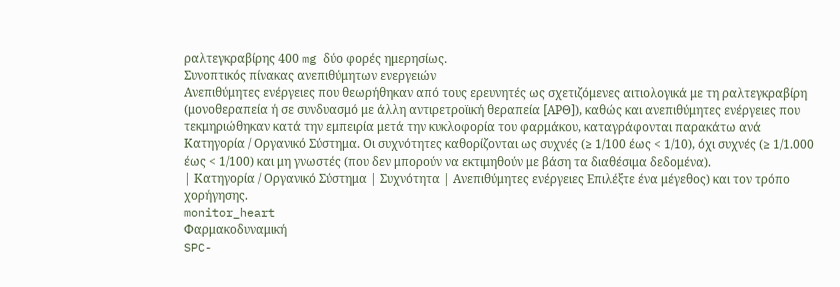ραλτεγκραβίρης 400 mg δύο φορές ημερησίως.
Συνοπτικός πίνακας ανεπιθύμητων ενεργειών
Ανεπιθύμητες ενέργειες που θεωρήθηκαν από τους ερευνητές ως σχετιζόμενες αιτιολογικά με τη ραλτεγκραβίρη (μονοθεραπεία ή σε συνδυασμό με άλλη αντιρετροϊική θεραπεία [ΑΡΘ]), καθώς και ανεπιθύμητες ενέργειες που τεκμηριώθηκαν κατά την εμπειρία μετά την κυκλοφορία του φαρμάκου, καταγράφονται παρακάτω ανά Κατηγορία / Οργανικό Σύστημα. Οι συχνότητες καθορίζονται ως συχνές (≥ 1/100 έως < 1/10), όχι συχνές (≥ 1/1.000 έως < 1/100) και μη γνωστές (που δεν μπορούν να εκτιμηθούν με βάση τα διαθέσιμα δεδομένα).
| Κατηγορία / Οργανικό Σύστημα | Συχνότητα | Ανεπιθύμητες ενέργειες Επιλέξτε ένα μέγεθος) και τον τρόπο χορήγησης.
monitor_heart
Φαρμακοδυναμική
SPC-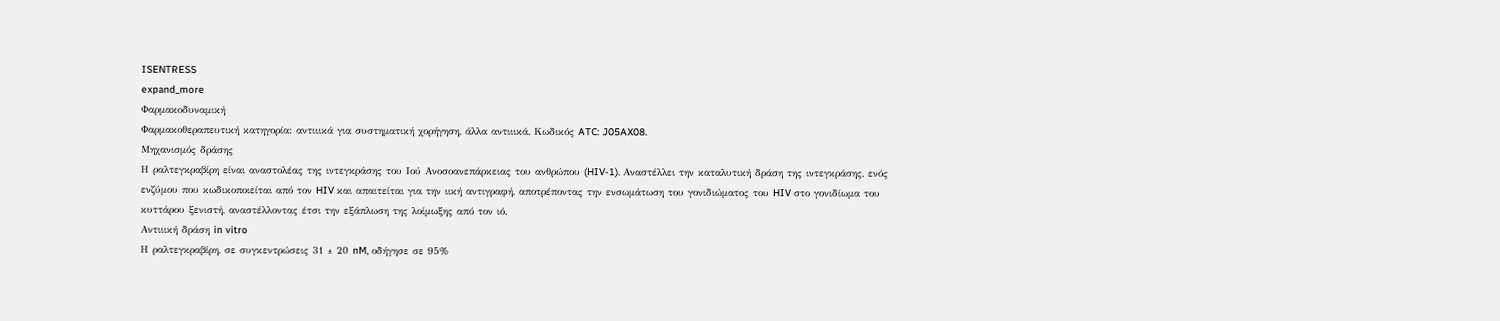ISENTRESS
expand_more
Φαρμακοδυναμική
Φαρμακοθεραπευτική κατηγορία: αντιιικά για συστηματική χορήγηση, άλλα αντιιικά, Κωδικός ATC: J05AX08.
Μηχανισμός δράσης
Η ραλτεγκραβίρη είναι αναστολέας της ιντεγκράσης του Ιού Ανοσοανεπάρκειας του ανθρώπου (HIV-1). Αναστέλλει την καταλυτική δράση της ιντεγκράσης, ενός ενζύμου που κωδικοποιείται από τον HIV και απαιτείται για την ιική αντιγραφή, αποτρέποντας την ενσωμάτωση του γονιδιώματος του HIV στο γονιδίωμα του κυττάρου ξενιστή, αναστέλλοντας έτσι την εξάπλωση της λοίμωξης από τον ιό.
Αντιιική δράση in vitro
Η ραλτεγκραβίρη, σε συγκεντρώσεις 31 ± 20 nM, οδήγησε σε 95%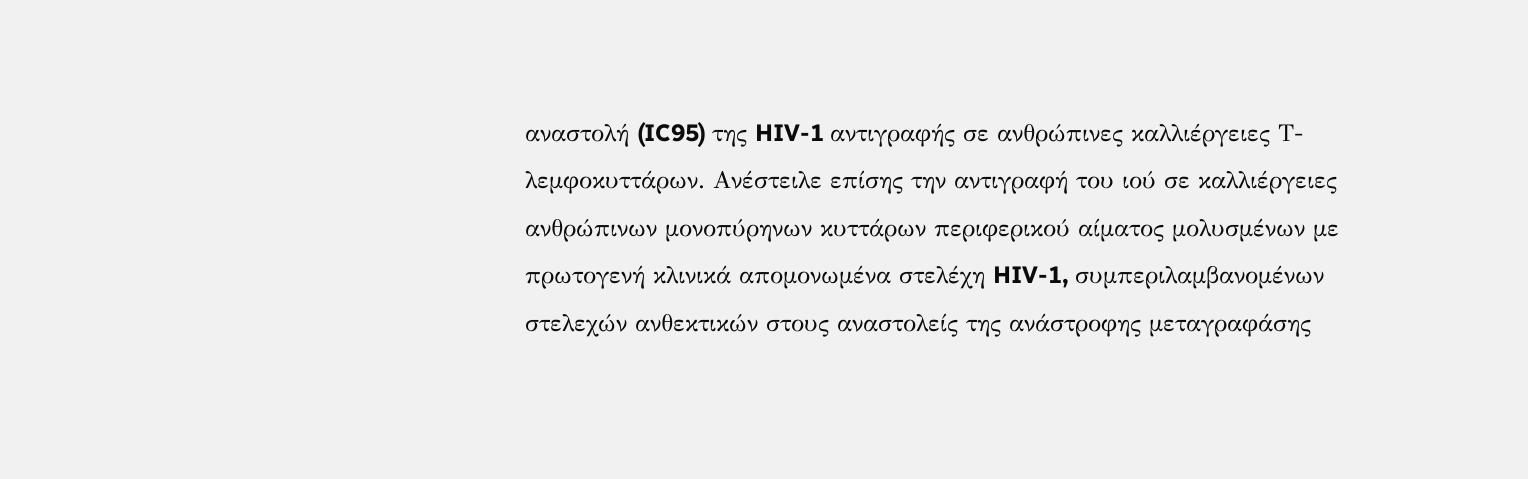αναστολή (IC95) της HIV-1 αντιγραφής σε ανθρώπινες καλλιέργειες Τ-λεμφοκυττάρων. Ανέστειλε επίσης την αντιγραφή του ιού σε καλλιέργειες ανθρώπινων μονοπύρηνων κυττάρων περιφερικού αίματος μολυσμένων με πρωτογενή κλινικά απομονωμένα στελέχη HIV-1, συμπεριλαμβανομένων στελεχών ανθεκτικών στους αναστολείς της ανάστροφης μεταγραφάσης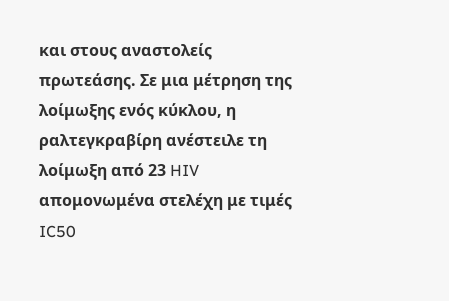και στους αναστολείς πρωτεάσης. Σε μια μέτρηση της λοίμωξης ενός κύκλου, η ραλτεγκραβίρη ανέστειλε τη λοίμωξη από 23 HIV απομονωμένα στελέχη με τιμές IC50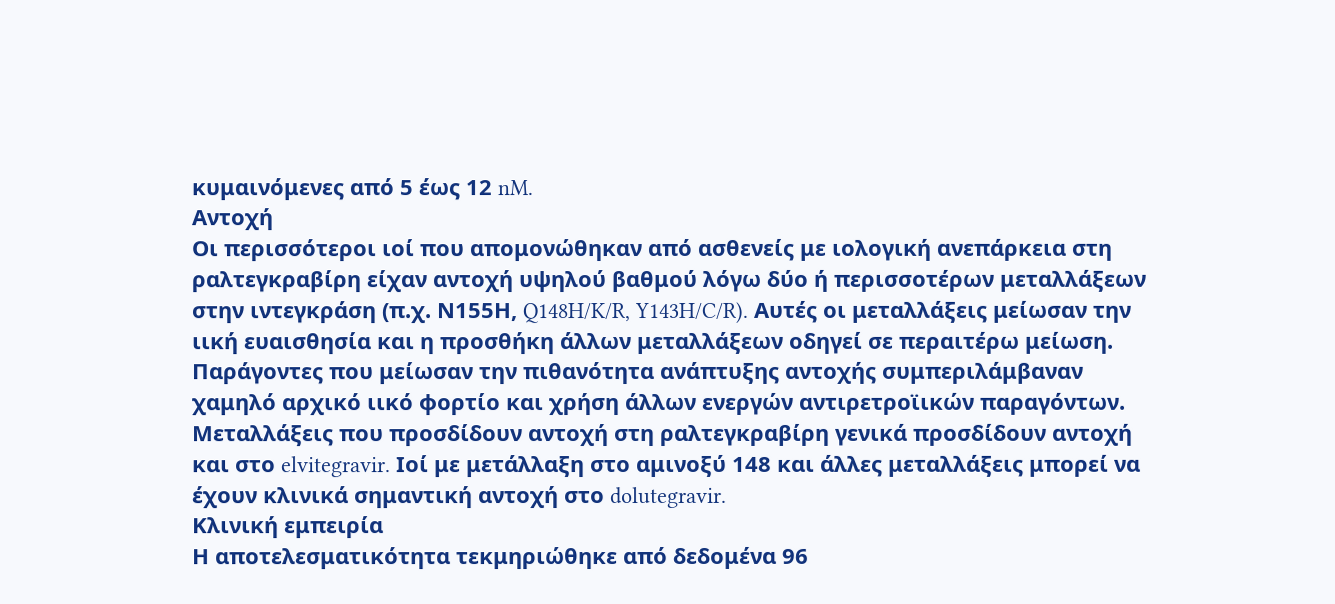κυμαινόμενες από 5 έως 12 nM.
Αντοχή
Οι περισσότεροι ιοί που απομονώθηκαν από ασθενείς με ιολογική ανεπάρκεια στη ραλτεγκραβίρη είχαν αντοχή υψηλού βαθμού λόγω δύο ή περισσοτέρων μεταλλάξεων στην ιντεγκράση (π.χ. Ν155Η, Q148H/K/R, Y143H/C/R). Αυτές οι μεταλλάξεις μείωσαν την ιική ευαισθησία και η προσθήκη άλλων μεταλλάξεων οδηγεί σε περαιτέρω μείωση. Παράγοντες που μείωσαν την πιθανότητα ανάπτυξης αντοχής συμπεριλάμβαναν χαμηλό αρχικό ιικό φορτίο και χρήση άλλων ενεργών αντιρετροϊικών παραγόντων. Μεταλλάξεις που προσδίδουν αντοχή στη ραλτεγκραβίρη γενικά προσδίδουν αντοχή και στο elvitegravir. Ιοί με μετάλλαξη στο αμινοξύ 148 και άλλες μεταλλάξεις μπορεί να έχουν κλινικά σημαντική αντοχή στο dolutegravir.
Κλινική εμπειρία
Η αποτελεσματικότητα τεκμηριώθηκε από δεδομένα 96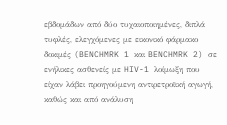εβδομάδων από δύο τυχαιοποιημένες, διπλά τυφλές, ελεγχόμενες με εικονικό φάρμακο δοκιμές (BENCHMRK 1 και BENCHMRK 2) σε ενήλικες ασθενείς με HIV-1 λοίμωξη που είχαν λάβει προηγούμενη αντιρετροϊική αγωγή, καθώς και από ανάλυση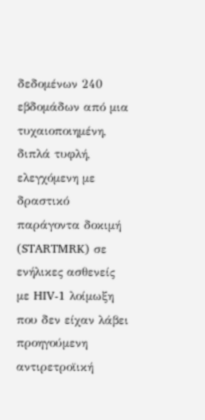δεδομένων 240 εβδομάδων από μια τυχαιοποιημένη, διπλά τυφλή, ελεγχόμενη με δραστικό παράγοντα δοκιμή (STARTMRK) σε ενήλικες ασθενείς με HIV-1 λοίμωξη που δεν είχαν λάβει προηγούμενη αντιρετροϊική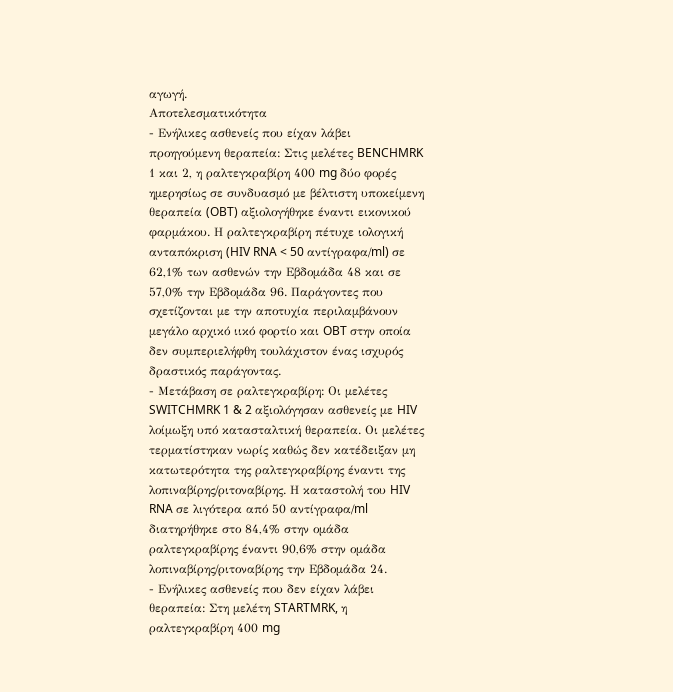αγωγή.
Αποτελεσματικότητα
- Ενήλικες ασθενείς που είχαν λάβει προηγούμενη θεραπεία: Στις μελέτες BENCHMRK 1 και 2, η ραλτεγκραβίρη 400 mg δύο φορές ημερησίως σε συνδυασμό με βέλτιστη υποκείμενη θεραπεία (OBT) αξιολογήθηκε έναντι εικονικού φαρμάκου. Η ραλτεγκραβίρη πέτυχε ιολογική ανταπόκριση (HIV RNA < 50 αντίγραφα/ml) σε 62,1% των ασθενών την Εβδομάδα 48 και σε 57,0% την Εβδομάδα 96. Παράγοντες που σχετίζονται με την αποτυχία περιλαμβάνουν μεγάλο αρχικό ιικό φορτίο και OBT στην οποία δεν συμπεριελήφθη τουλάχιστον ένας ισχυρός δραστικός παράγοντας.
- Μετάβαση σε ραλτεγκραβίρη: Οι μελέτες SWITCHMRK 1 & 2 αξιολόγησαν ασθενείς με HIV λοίμωξη υπό κατασταλτική θεραπεία. Οι μελέτες τερματίστηκαν νωρίς καθώς δεν κατέδειξαν μη κατωτερότητα της ραλτεγκραβίρης έναντι της λοπιναβίρης/ριτοναβίρης. Η καταστολή του HIV RNA σε λιγότερα από 50 αντίγραφα/ml διατηρήθηκε στο 84,4% στην ομάδα ραλτεγκραβίρης έναντι 90,6% στην ομάδα λοπιναβίρης/ριτοναβίρης την Εβδομάδα 24.
- Ενήλικες ασθενείς που δεν είχαν λάβει θεραπεία: Στη μελέτη STARTMRK, η ραλτεγκραβίρη 400 mg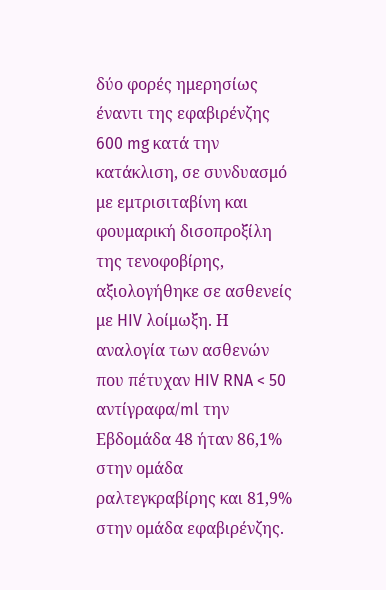δύο φορές ημερησίως έναντι της εφαβιρένζης 600 mg κατά την κατάκλιση, σε συνδυασμό με εμτρισιταβίνη και φουμαρική δισοπροξίλη της τενοφοβίρης, αξιολογήθηκε σε ασθενείς με HIV λοίμωξη. Η αναλογία των ασθενών που πέτυχαν HIV RNA < 50 αντίγραφα/ml την Εβδομάδα 48 ήταν 86,1% στην ομάδα ραλτεγκραβίρης και 81,9% στην ομάδα εφαβιρένζης.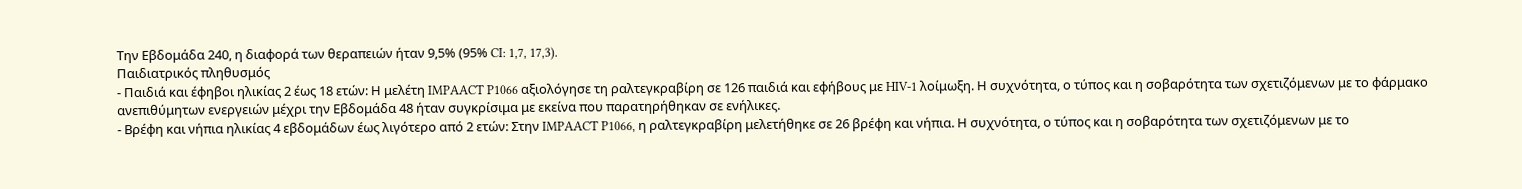Την Εβδομάδα 240, η διαφορά των θεραπειών ήταν 9,5% (95% CI: 1,7, 17,3).
Παιδιατρικός πληθυσμός
- Παιδιά και έφηβοι ηλικίας 2 έως 18 ετών: Η μελέτη IMPAACT P1066 αξιολόγησε τη ραλτεγκραβίρη σε 126 παιδιά και εφήβους με HIV-1 λοίμωξη. Η συχνότητα, ο τύπος και η σοβαρότητα των σχετιζόμενων με το φάρμακο ανεπιθύμητων ενεργειών μέχρι την Εβδομάδα 48 ήταν συγκρίσιμα με εκείνα που παρατηρήθηκαν σε ενήλικες.
- Βρέφη και νήπια ηλικίας 4 εβδομάδων έως λιγότερο από 2 ετών: Στην IMPAACT P1066, η ραλτεγκραβίρη μελετήθηκε σε 26 βρέφη και νήπια. Η συχνότητα, ο τύπος και η σοβαρότητα των σχετιζόμενων με το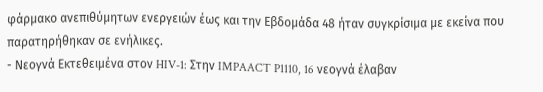φάρμακο ανεπιθύμητων ενεργειών έως και την Εβδομάδα 48 ήταν συγκρίσιμα με εκείνα που παρατηρήθηκαν σε ενήλικες.
- Νεογνά Εκτεθειμένα στον HIV-1: Στην IMPAACT P1110, 16 νεογνά έλαβαν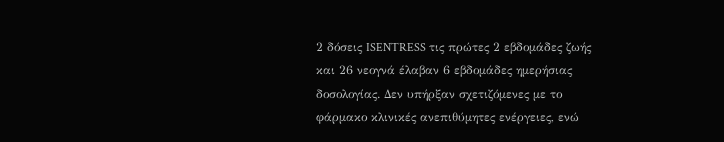2 δόσεις ISENTRESS τις πρώτες 2 εβδομάδες ζωής και 26 νεογνά έλαβαν 6 εβδομάδες ημερήσιας δοσολογίας. Δεν υπήρξαν σχετιζόμενες με το φάρμακο κλινικές ανεπιθύμητες ενέργειες, ενώ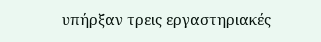υπήρξαν τρεις εργαστηριακές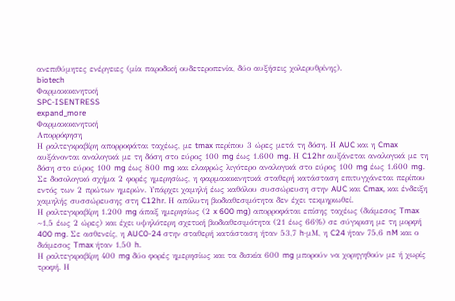ανεπιθύμητες ενέργειες (μία παροδική ουδετεροπενία, δύο αυξήσεις χολερυθρίνης).
biotech
Φαρμακοκινητική
SPC-ISENTRESS
expand_more
Φαρμακοκινητική
Απορρόφηση
Η ραλτεγκραβίρη απορροφάται ταχέως, με tmax περίπου 3 ώρες μετά τη δόση. Η AUC και η Cmax αυξάνονται αναλογικά με τη δόση στο εύρος 100 mg έως 1.600 mg. Η C12hr αυξάνεται αναλογικά με τη δόση στο εύρος 100 mg έως 800 mg και ελαφρώς λιγότερο αναλογικά στο εύρος 100 mg έως 1.600 mg.
Σε δοσολογικό σχήμα 2 φορές ημερησίως, η φαρμακοκινητικά σταθερή κατάσταση επιτυγχάνεται περίπου εντός των 2 πρώτων ημερών. Υπάρχει χαμηλή έως καθόλου συσσώρευση στην AUC και Cmax, και ένδειξη χαμηλής συσσώρευσης στη C12hr. Η απόλυτη βιοδιαθεσιμότητα δεν έχει τεκμηριωθεί.
Η ραλτεγκραβίρη 1.200 mg άπαξ ημερησίως (2 x 600 mg) απορροφάται επίσης ταχέως (διάμεσος Tmax ~1,5 έως 2 ώρες) και έχει υψηλότερη σχετική βιοδιαθεσιμότητα (21 έως 66%) σε σύγκριση με τη μορφή 400 mg. Σε ασθενείς, η AUC0-24 στην σταθερή κατάσταση ήταν 53,7 h·μM, η C24 ήταν 75,6 nM και ο διάμεσος Tmax ήταν 1,50 h.
Η ραλτεγκραβίρη 400 mg δύο φορές ημερησίως και τα δισκία 600 mg μπορούν να χορηγηθούν με ή χωρίς τροφή. Η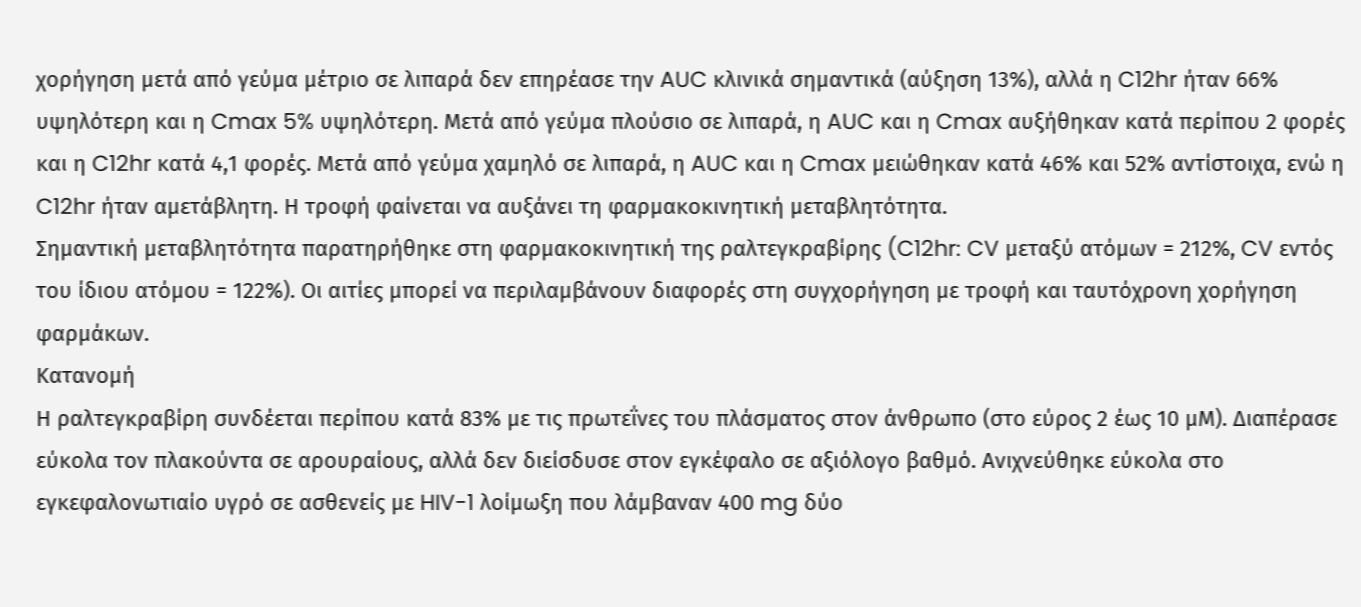χορήγηση μετά από γεύμα μέτριο σε λιπαρά δεν επηρέασε την AUC κλινικά σημαντικά (αύξηση 13%), αλλά η C12hr ήταν 66% υψηλότερη και η Cmax 5% υψηλότερη. Μετά από γεύμα πλούσιο σε λιπαρά, η AUC και η Cmax αυξήθηκαν κατά περίπου 2 φορές και η C12hr κατά 4,1 φορές. Μετά από γεύμα χαμηλό σε λιπαρά, η AUC και η Cmax μειώθηκαν κατά 46% και 52% αντίστοιχα, ενώ η C12hr ήταν αμετάβλητη. Η τροφή φαίνεται να αυξάνει τη φαρμακοκινητική μεταβλητότητα.
Σημαντική μεταβλητότητα παρατηρήθηκε στη φαρμακοκινητική της ραλτεγκραβίρης (C12hr: CV μεταξύ ατόμων = 212%, CV εντός του ίδιου ατόμου = 122%). Οι αιτίες μπορεί να περιλαμβάνουν διαφορές στη συγχορήγηση με τροφή και ταυτόχρονη χορήγηση φαρμάκων.
Κατανομή
Η ραλτεγκραβίρη συνδέεται περίπου κατά 83% με τις πρωτεΐνες του πλάσματος στον άνθρωπο (στο εύρος 2 έως 10 μΜ). Διαπέρασε εύκολα τον πλακούντα σε αρουραίους, αλλά δεν διείσδυσε στον εγκέφαλο σε αξιόλογο βαθμό. Ανιχνεύθηκε εύκολα στο εγκεφαλονωτιαίο υγρό σε ασθενείς με HIV-1 λοίμωξη που λάμβαναν 400 mg δύο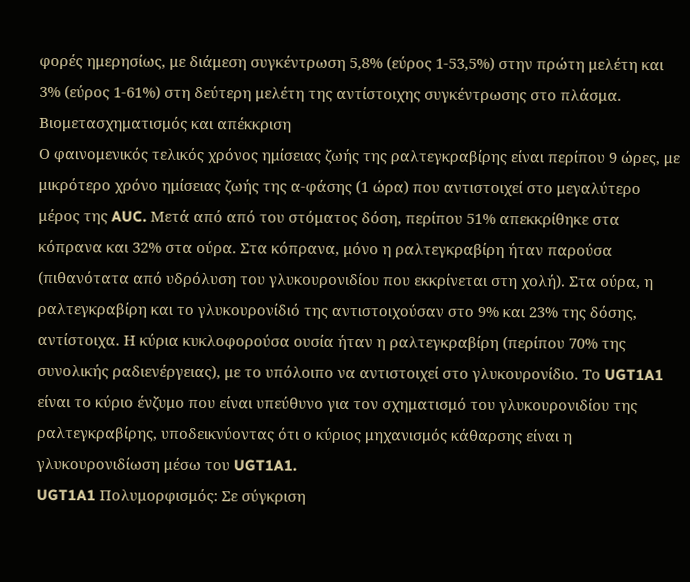φορές ημερησίως, με διάμεση συγκέντρωση 5,8% (εύρος 1-53,5%) στην πρώτη μελέτη και 3% (εύρος 1-61%) στη δεύτερη μελέτη της αντίστοιχης συγκέντρωσης στο πλάσμα.
Βιομετασχηματισμός και απέκκριση
Ο φαινομενικός τελικός χρόνος ημίσειας ζωής της ραλτεγκραβίρης είναι περίπου 9 ώρες, με μικρότερο χρόνο ημίσειας ζωής της α-φάσης (1 ώρα) που αντιστοιχεί στο μεγαλύτερο μέρος της AUC. Μετά από από του στόματος δόση, περίπου 51% απεκκρίθηκε στα κόπρανα και 32% στα ούρα. Στα κόπρανα, μόνο η ραλτεγκραβίρη ήταν παρούσα (πιθανότατα από υδρόλυση του γλυκουρονιδίου που εκκρίνεται στη χολή). Στα ούρα, η ραλτεγκραβίρη και το γλυκουρονίδιό της αντιστοιχούσαν στο 9% και 23% της δόσης, αντίστοιχα. Η κύρια κυκλοφορούσα ουσία ήταν η ραλτεγκραβίρη (περίπου 70% της συνολικής ραδιενέργειας), με το υπόλοιπο να αντιστοιχεί στο γλυκουρονίδιο. Το UGT1A1 είναι το κύριο ένζυμο που είναι υπεύθυνο για τον σχηματισμό του γλυκουρονιδίου της ραλτεγκραβίρης, υποδεικνύοντας ότι ο κύριος μηχανισμός κάθαρσης είναι η γλυκουρονιδίωση μέσω του UGT1A1.
UGT1A1 Πολυμορφισμός: Σε σύγκριση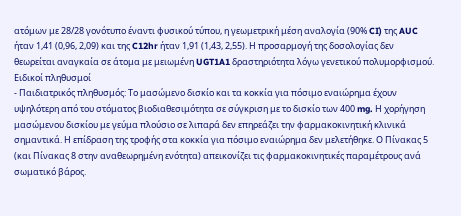ατόμων με 28/28 γονότυπο έναντι φυσικού τύπου, η γεωμετρική μέση αναλογία (90% CI) της AUC ήταν 1,41 (0,96, 2,09) και της C12hr ήταν 1,91 (1,43, 2,55). Η προσαρμογή της δοσολογίας δεν θεωρείται αναγκαία σε άτομα με μειωμένη UGT1A1 δραστηριότητα λόγω γενετικού πολυμορφισμού.
Ειδικοί πληθυσμοί
- Παιδιατρικός πληθυσμός: Το μασώμενο δισκίο και τα κοκκία για πόσιμο εναιώρημα έχουν υψηλότερη από του στόματος βιοδιαθεσιμότητα σε σύγκριση με το δισκίο των 400 mg. Η χορήγηση μασώμενου δισκίου με γεύμα πλούσιο σε λιπαρά δεν επηρεάζει την φαρμακοκινητική κλινικά σημαντικά. Η επίδραση της τροφής στα κοκκία για πόσιμο εναιώρημα δεν μελετήθηκε. Ο Πίνακας 5 (και Πίνακας 8 στην αναθεωρημένη ενότητα) απεικονίζει τις φαρμακοκινητικές παραμέτρους ανά σωματικό βάρος.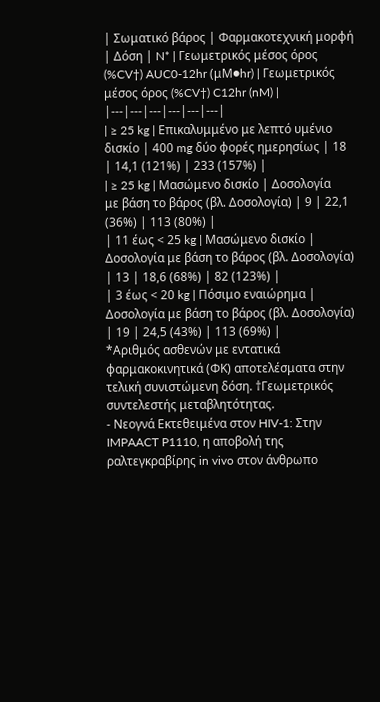| Σωματικό βάρος | Φαρμακοτεχνική μορφή | Δόση | N* | Γεωμετρικός μέσος όρος (%CV†) AUC0-12hr (μM●hr) | Γεωμετρικός μέσος όρος (%CV†) C12hr (nM) |
|---|---|---|---|---|---|
| ≥ 25 kg | Επικαλυμμένο με λεπτό υμένιο δισκίο | 400 mg δύο φορές ημερησίως | 18 | 14,1 (121%) | 233 (157%) |
| ≥ 25 kg | Μασώμενο δισκίο | Δοσολογία με βάση το βάρος (βλ. Δοσολογία) | 9 | 22,1 (36%) | 113 (80%) |
| 11 έως < 25 kg | Μασώμενο δισκίο | Δοσολογία με βάση το βάρος (βλ. Δοσολογία) | 13 | 18,6 (68%) | 82 (123%) |
| 3 έως < 20 kg | Πόσιμο εναιώρημα | Δοσολογία με βάση το βάρος (βλ. Δοσολογία) | 19 | 24,5 (43%) | 113 (69%) |
*Αριθμός ασθενών με εντατικά φαρμακοκινητικά (ΦΚ) αποτελέσματα στην τελική συνιστώμενη δόση. †Γεωμετρικός συντελεστής μεταβλητότητας.
- Νεογνά Εκτεθειμένα στον HIV-1: Στην IMPAACT P1110, η αποβολή της ραλτεγκραβίρης in vivo στον άνθρωπο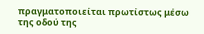πραγματοποιείται πρωτίστως μέσω της οδού της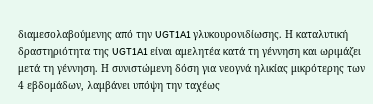διαμεσολαβούμενης από την UGT1A1 γλυκουρονιδίωσης. Η καταλυτική δραστηριότητα της UGT1A1 είναι αμελητέα κατά τη γέννηση και ωριμάζει μετά τη γέννηση. Η συνιστώμενη δόση για νεογνά ηλικίας μικρότερης των 4 εβδομάδων, λαμβάνει υπόψη την ταχέως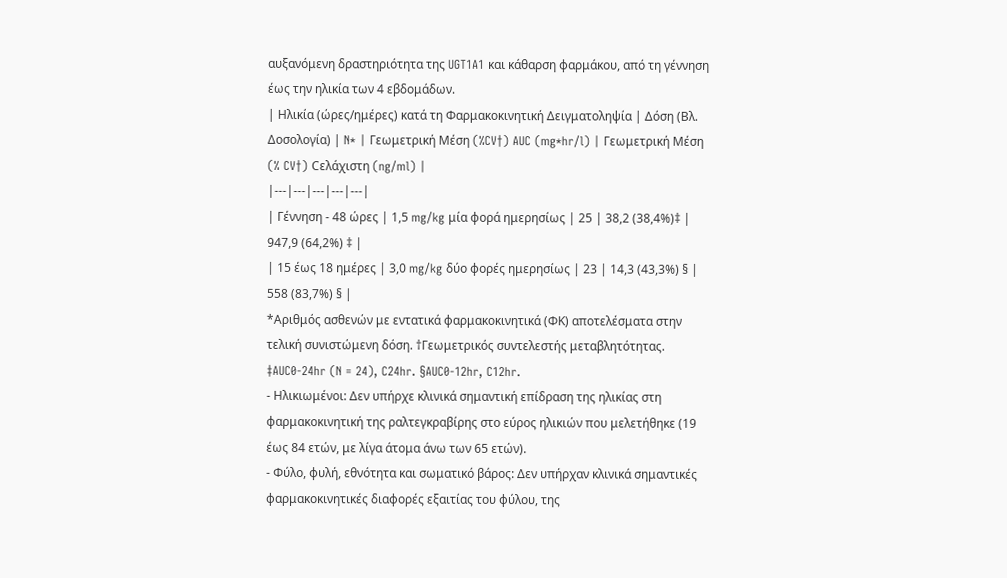αυξανόμενη δραστηριότητα της UGT1A1 και κάθαρση φαρμάκου, από τη γέννηση έως την ηλικία των 4 εβδομάδων.
| Ηλικία (ώρες/ημέρες) κατά τη Φαρμακοκινητική Δειγματοληψία | Δόση (Βλ. Δοσολογία) | N* | Γεωμετρική Μέση (%CV†) AUC (mg*hr/l) | Γεωμετρική Μέση (% CV†) Cελάχιστη (ng/ml) |
|---|---|---|---|---|
| Γέννηση - 48 ώρες | 1,5 mg/kg μία φορά ημερησίως | 25 | 38,2 (38,4%)‡ | 947,9 (64,2%) ‡ |
| 15 έως 18 ημέρες | 3,0 mg/kg δύο φορές ημερησίως | 23 | 14,3 (43,3%) § | 558 (83,7%) § |
*Αριθμός ασθενών με εντατικά φαρμακοκινητικά (ΦΚ) αποτελέσματα στην τελική συνιστώμενη δόση. †Γεωμετρικός συντελεστής μεταβλητότητας. ‡AUC0-24hr (N = 24), C24hr. §AUC0-12hr, C12hr.
- Ηλικιωμένοι: Δεν υπήρχε κλινικά σημαντική επίδραση της ηλικίας στη φαρμακοκινητική της ραλτεγκραβίρης στο εύρος ηλικιών που μελετήθηκε (19 έως 84 ετών, με λίγα άτομα άνω των 65 ετών).
- Φύλο, φυλή, εθνότητα και σωματικό βάρος: Δεν υπήρχαν κλινικά σημαντικές φαρμακοκινητικές διαφορές εξαιτίας του φύλου, της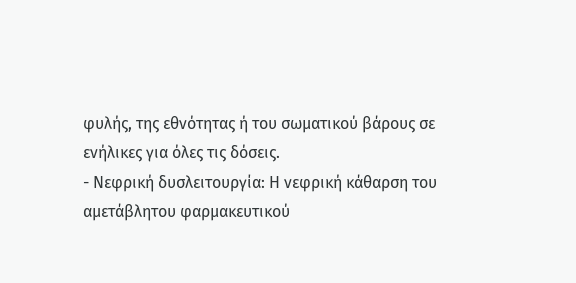φυλής, της εθνότητας ή του σωματικού βάρους σε ενήλικες για όλες τις δόσεις.
- Νεφρική δυσλειτουργία: Η νεφρική κάθαρση του αμετάβλητου φαρμακευτικού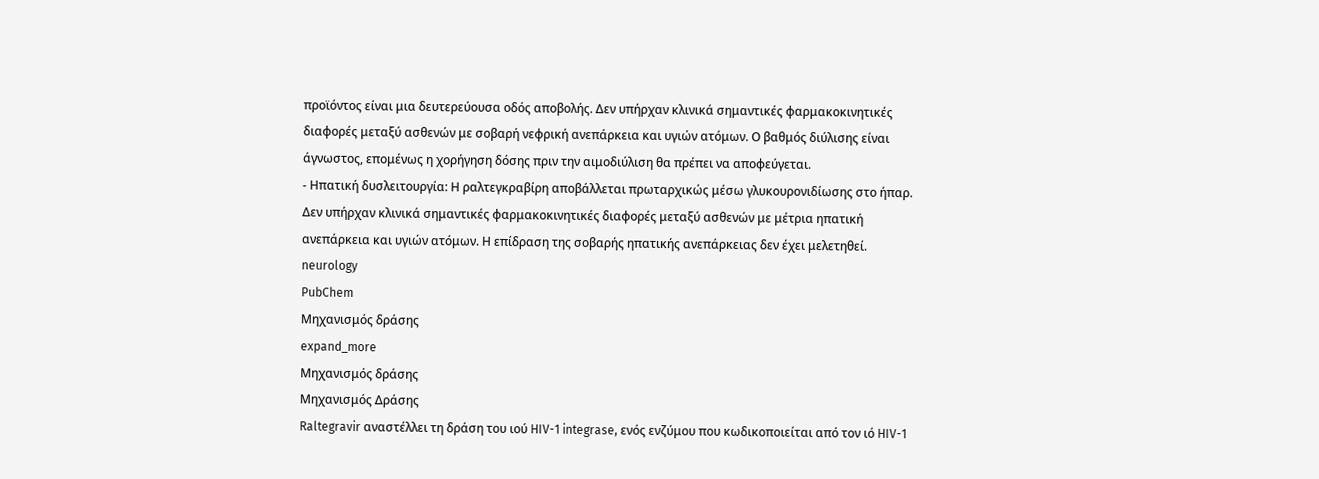προϊόντος είναι μια δευτερεύουσα οδός αποβολής. Δεν υπήρχαν κλινικά σημαντικές φαρμακοκινητικές διαφορές μεταξύ ασθενών με σοβαρή νεφρική ανεπάρκεια και υγιών ατόμων. Ο βαθμός διύλισης είναι άγνωστος, επομένως η χορήγηση δόσης πριν την αιμοδιύλιση θα πρέπει να αποφεύγεται.
- Ηπατική δυσλειτουργία: Η ραλτεγκραβίρη αποβάλλεται πρωταρχικώς μέσω γλυκουρονιδίωσης στο ήπαρ. Δεν υπήρχαν κλινικά σημαντικές φαρμακοκινητικές διαφορές μεταξύ ασθενών με μέτρια ηπατική ανεπάρκεια και υγιών ατόμων. Η επίδραση της σοβαρής ηπατικής ανεπάρκειας δεν έχει μελετηθεί.
neurology
PubChem
Μηχανισμός δράσης
expand_more
Μηχανισμός δράσης
Μηχανισμός Δράσης
Raltegravir αναστέλλει τη δράση του ιού HIV-1 integrase, ενός ενζύμου που κωδικοποιείται από τον ιό HIV-1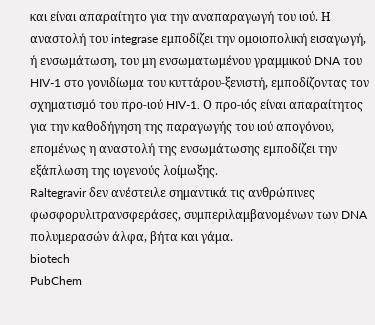και είναι απαραίτητο για την αναπαραγωγή του ιού. Η αναστολή του integrase εμποδίζει την ομοιοπολική εισαγωγή, ή ενσωμάτωση, του μη ενσωματωμένου γραμμικού DNA του HIV-1 στο γονιδίωμα του κυττάρου-ξενιστή, εμποδίζοντας τον σχηματισμό του προ-ιού HIV-1. Ο προ-ιός είναι απαραίτητος για την καθοδήγηση της παραγωγής του ιού απογόνου, επομένως η αναστολή της ενσωμάτωσης εμποδίζει την εξάπλωση της ιογενούς λοίμωξης.
Raltegravir δεν ανέστειλε σημαντικά τις ανθρώπινες φωσφορυλιτρανσφεράσες, συμπεριλαμβανομένων των DNA πολυμερασών άλφα, βήτα και γάμα.
biotech
PubChem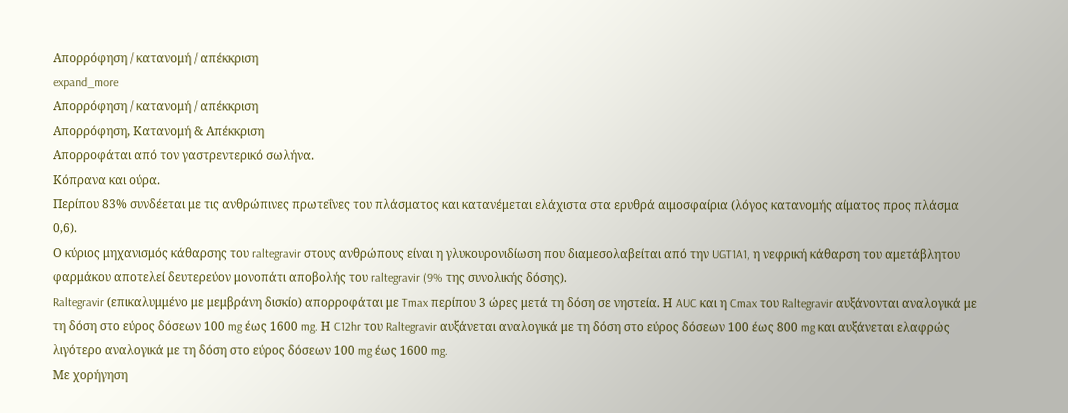Απορρόφηση / κατανομή / απέκκριση
expand_more
Απορρόφηση / κατανομή / απέκκριση
Απορρόφηση, Κατανομή & Απέκκριση
Απορροφάται από τον γαστρεντερικό σωλήνα.
Κόπρανα και ούρα.
Περίπου 83% συνδέεται με τις ανθρώπινες πρωτεΐνες του πλάσματος και κατανέμεται ελάχιστα στα ερυθρά αιμοσφαίρια (λόγος κατανομής αίματος προς πλάσμα 0,6).
Ο κύριος μηχανισμός κάθαρσης του raltegravir στους ανθρώπους είναι η γλυκουρονιδίωση που διαμεσολαβείται από την UGT1A1, η νεφρική κάθαρση του αμετάβλητου φαρμάκου αποτελεί δευτερεύον μονοπάτι αποβολής του raltegravir (9% της συνολικής δόσης).
Raltegravir (επικαλυμμένο με μεμβράνη δισκίο) απορροφάται με Tmax περίπου 3 ώρες μετά τη δόση σε νηστεία. Η AUC και η Cmax του Raltegravir αυξάνονται αναλογικά με τη δόση στο εύρος δόσεων 100 mg έως 1600 mg. Η C12hr του Raltegravir αυξάνεται αναλογικά με τη δόση στο εύρος δόσεων 100 έως 800 mg και αυξάνεται ελαφρώς λιγότερο αναλογικά με τη δόση στο εύρος δόσεων 100 mg έως 1600 mg.
Με χορήγηση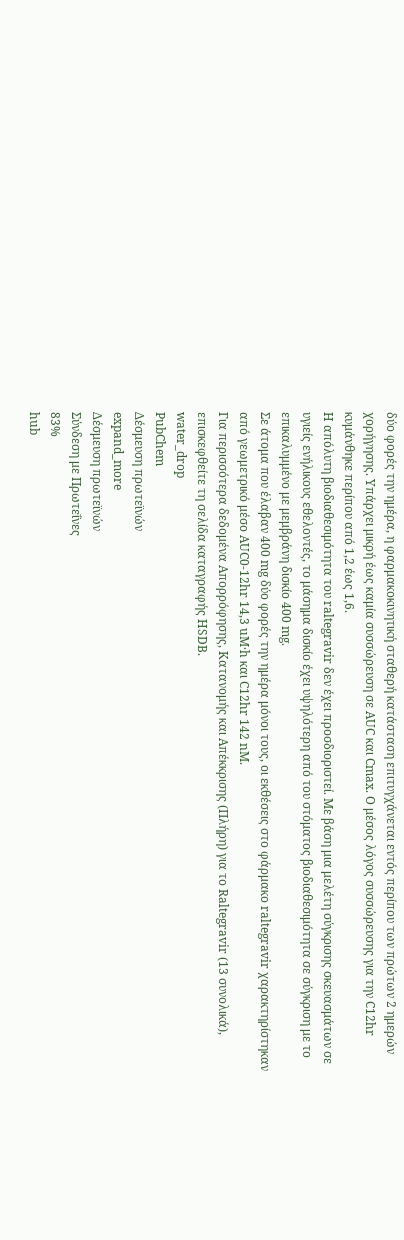δύο φορές την ημέρα, η φαρμακοκινητική σταθερή κατάσταση επιτυγχάνεται εντός περίπου των πρώτων 2 ημερών χορήγησης. Υπάρχει μικρή έως καμία συσσώρευση σε AUC και Cmax. Ο μέσος λόγος συσσώρευσης για την C12hr κυμάνθηκε περίπου από 1,2 έως 1,6.
Η απόλυτη βιοδιαθεσιμότητα του raltegravir δεν έχει προσδιοριστεί. Με βάση μια μελέτη σύγκρισης σκευασμάτων σε υγιείς ενήλικους εθελοντές, το μάσημα δισκίο έχει υψηλότερη από του στόματος βιοδιαθεσιμότητα σε σύγκριση με το επικαλυμμένο με μεμβράνη δισκίο 400 mg.
Σε άτομα που έλαβαν 400 mg δύο φορές την ημέρα μόνοι τους, οι εκθέσεις στο φάρμακο raltegravir χαρακτηρίστηκαν από γεωμετρικό μέσο AUC0-12hr 14,3 uM·h και C12hr 142 nM.
Για περισσότερα δεδομένα Απορρόφησης, Κατανομής και Απέκκρισης (Πλήρη) για το Raltegravir (13 συνολικά), επισκεφθείτε τη σελίδα καταγραφής HSDB.
water_drop
PubChem
Δέσμευση πρωτεϊνών
expand_more
Δέσμευση πρωτεϊνών
Σύνδεση με Πρωτεΐνες
83%
hub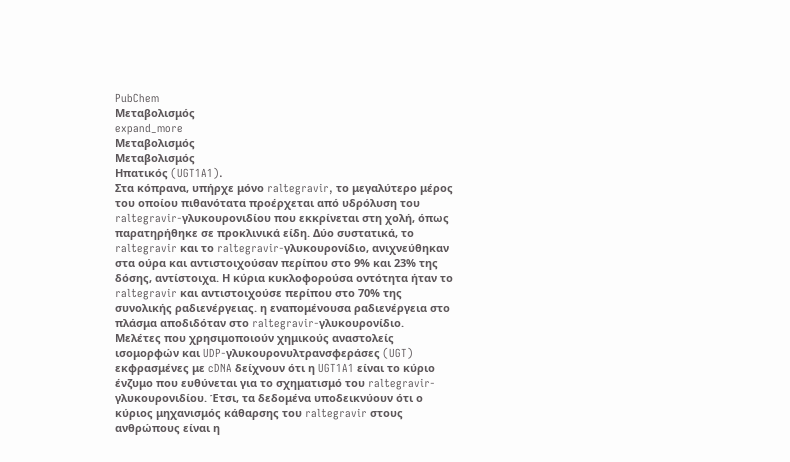PubChem
Μεταβολισμός
expand_more
Μεταβολισμός
Μεταβολισμός
Ηπατικός (UGT1A1).
Στα κόπρανα, υπήρχε μόνο raltegravir, το μεγαλύτερο μέρος του οποίου πιθανότατα προέρχεται από υδρόλυση του raltegravir-γλυκουρονιδίου που εκκρίνεται στη χολή, όπως παρατηρήθηκε σε προκλινικά είδη. Δύο συστατικά, το raltegravir και το raltegravir-γλυκουρονίδιο, ανιχνεύθηκαν στα ούρα και αντιστοιχούσαν περίπου στο 9% και 23% της δόσης, αντίστοιχα. Η κύρια κυκλοφορούσα οντότητα ήταν το raltegravir και αντιστοιχούσε περίπου στο 70% της συνολικής ραδιενέργειας. η εναπομένουσα ραδιενέργεια στο πλάσμα αποδιδόταν στο raltegravir-γλυκουρονίδιο.
Μελέτες που χρησιμοποιούν χημικούς αναστολείς ισομορφών και UDP-γλυκουρονυλτρανσφεράσες (UGT) εκφρασμένες με cDNA δείχνουν ότι η UGT1A1 είναι το κύριο ένζυμο που ευθύνεται για το σχηματισμό του raltegravir-γλυκουρονιδίου. Έτσι, τα δεδομένα υποδεικνύουν ότι ο κύριος μηχανισμός κάθαρσης του raltegravir στους ανθρώπους είναι η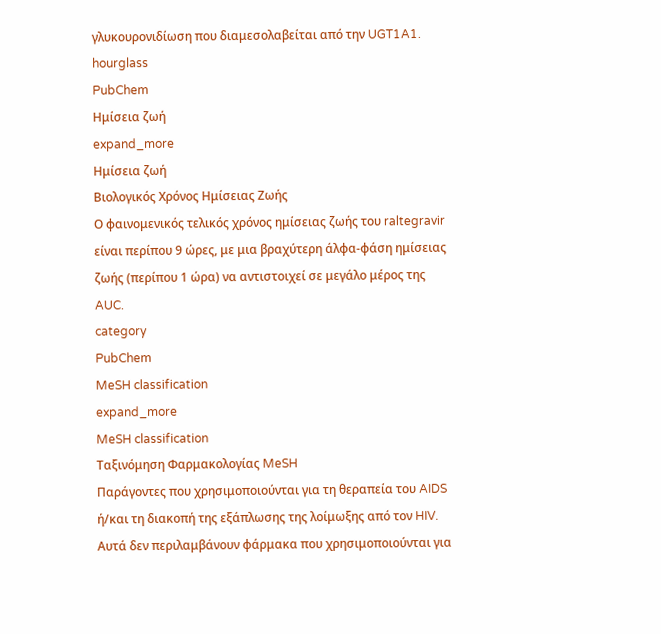γλυκουρονιδίωση που διαμεσολαβείται από την UGT1A1.
hourglass
PubChem
Ημίσεια ζωή
expand_more
Ημίσεια ζωή
Βιολογικός Χρόνος Ημίσειας Ζωής
Ο φαινομενικός τελικός χρόνος ημίσειας ζωής του raltegravir είναι περίπου 9 ώρες, με μια βραχύτερη άλφα-φάση ημίσειας ζωής (περίπου 1 ώρα) να αντιστοιχεί σε μεγάλο μέρος της AUC.
category
PubChem
MeSH classification
expand_more
MeSH classification
Ταξινόμηση Φαρμακολογίας MeSH
Παράγοντες που χρησιμοποιούνται για τη θεραπεία του AIDS ή/και τη διακοπή της εξάπλωσης της λοίμωξης από τον HIV. Αυτά δεν περιλαμβάνουν φάρμακα που χρησιμοποιούνται για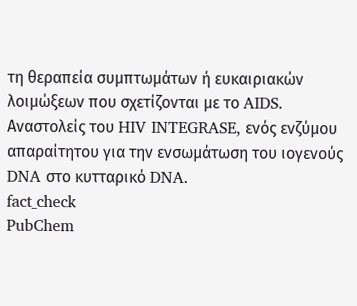τη θεραπεία συμπτωμάτων ή ευκαιριακών λοιμώξεων που σχετίζονται με το AIDS.
Αναστολείς του HIV INTEGRASE, ενός ενζύμου απαραίτητου για την ενσωμάτωση του ιογενούς DNA στο κυτταρικό DNA.
fact_check
PubChem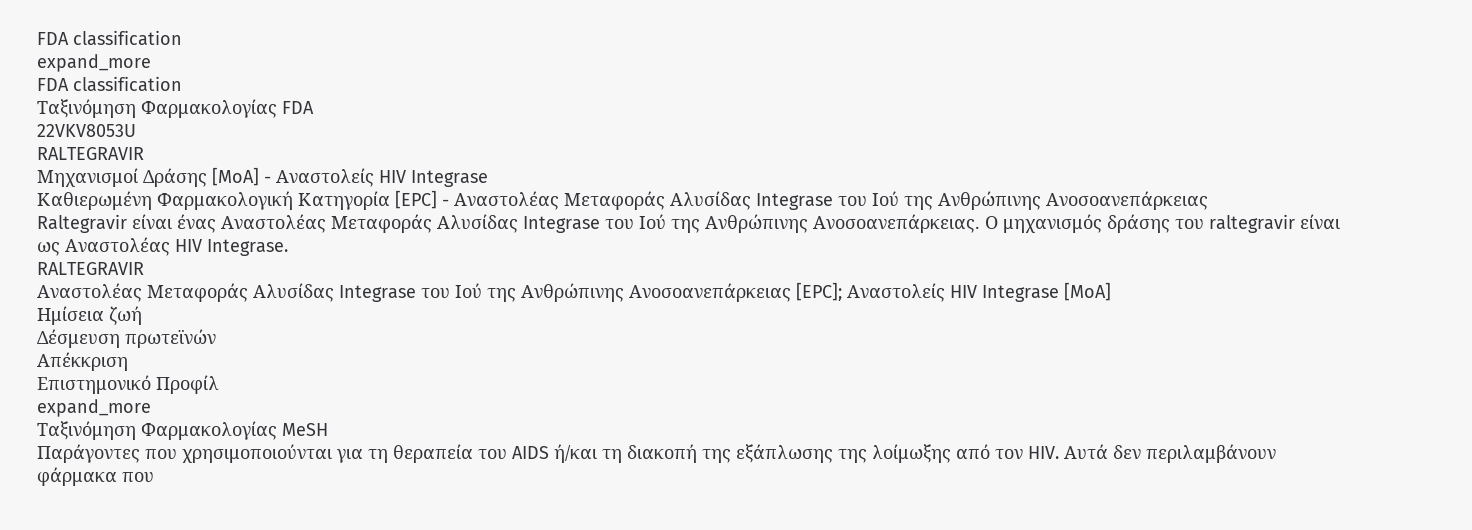FDA classification
expand_more
FDA classification
Ταξινόμηση Φαρμακολογίας FDA
22VKV8053U
RALTEGRAVIR
Μηχανισμοί Δράσης [MoA] - Αναστολείς HIV Integrase
Καθιερωμένη Φαρμακολογική Κατηγορία [EPC] - Αναστολέας Μεταφοράς Αλυσίδας Integrase του Ιού της Ανθρώπινης Ανοσοανεπάρκειας
Raltegravir είναι ένας Αναστολέας Μεταφοράς Αλυσίδας Integrase του Ιού της Ανθρώπινης Ανοσοανεπάρκειας. Ο μηχανισμός δράσης του raltegravir είναι ως Αναστολέας HIV Integrase.
RALTEGRAVIR
Αναστολέας Μεταφοράς Αλυσίδας Integrase του Ιού της Ανθρώπινης Ανοσοανεπάρκειας [EPC]; Αναστολείς HIV Integrase [MoA]
Ημίσεια ζωή
Δέσμευση πρωτεϊνών
Απέκκριση
Επιστημονικό Προφίλ
expand_more
Ταξινόμηση Φαρμακολογίας MeSH
Παράγοντες που χρησιμοποιούνται για τη θεραπεία του AIDS ή/και τη διακοπή της εξάπλωσης της λοίμωξης από τον HIV. Αυτά δεν περιλαμβάνουν φάρμακα που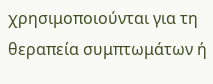χρησιμοποιούνται για τη θεραπεία συμπτωμάτων ή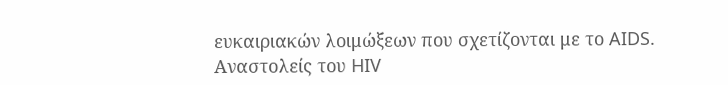ευκαιριακών λοιμώξεων που σχετίζονται με το AIDS.
Αναστολείς του HIV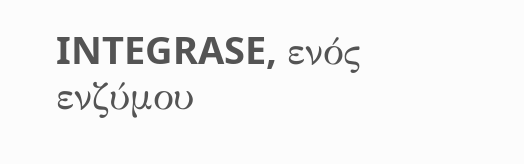INTEGRASE, ενός ενζύμου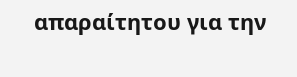απαραίτητου για την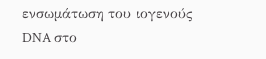ενσωμάτωση του ιογενούς DNA στο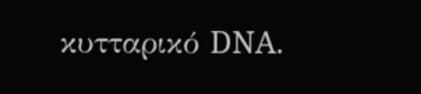κυτταρικό DNA.